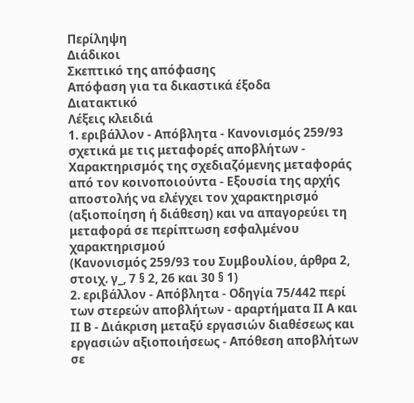Περίληψη
Διάδικοι
Σκεπτικό της απόφασης
Απόφαση για τα δικαστικά έξοδα
Διατακτικό
Λέξεις κλειδιά
1. εριβάλλον - Απόβλητα - Κανονισμός 259/93 σχετικά με τις μεταφορές αποβλήτων - Χαρακτηρισμός της σχεδιαζόμενης μεταφοράς από τον κοινοποιούντα - Εξουσία της αρχής αποστολής να ελέγχει τον χαρακτηρισμό (αξιοποίηση ή διάθεση) και να απαγορεύει τη μεταφορά σε περίπτωση εσφαλμένου χαρακτηρισμού
(Κανονισμός 259/93 του Συμβουλίου, άρθρα 2, στοιχ. γ_, 7 § 2, 26 και 30 § 1)
2. εριβάλλον - Απόβλητα - Οδηγία 75/442 περί των στερεών αποβλήτων - αραρτήματα ΙΙ Α και ΙΙ Β - Διάκριση μεταξύ εργασιών διαθέσεως και εργασιών αξιοποιήσεως - Απόθεση αποβλήτων σε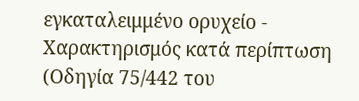εγκαταλειμμένο ορυχείο - Χαρακτηρισμός κατά περίπτωση
(Οδηγία 75/442 του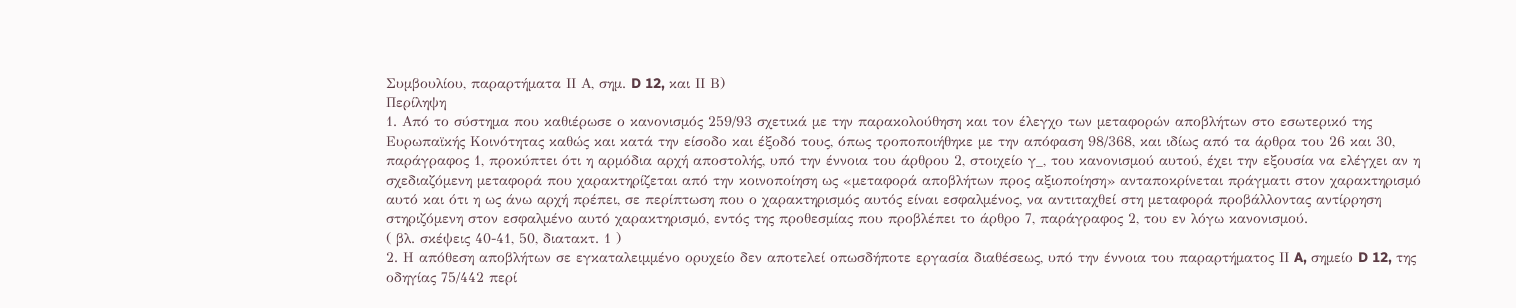Συμβουλίου, παραρτήματα ΙΙ Α, σημ. D 12, και ΙΙ Β)
Περίληψη
1. Από το σύστημα που καθιέρωσε ο κανονισμός 259/93 σχετικά με την παρακολούθηση και τον έλεγχο των μεταφορών αποβλήτων στο εσωτερικό της Ευρωπαϊκής Κοινότητας καθώς και κατά την είσοδο και έξοδό τους, όπως τροποποιήθηκε με την απόφαση 98/368, και ιδίως από τα άρθρα του 26 και 30, παράγραφος 1, προκύπτει ότι η αρμόδια αρχή αποστολής, υπό την έννοια του άρθρου 2, στοιχείο γ_, του κανονισμού αυτού, έχει την εξουσία να ελέγχει αν η σχεδιαζόμενη μεταφορά που χαρακτηρίζεται από την κοινοποίηση ως «μεταφορά αποβλήτων προς αξιοποίηση» ανταποκρίνεται πράγματι στον χαρακτηρισμό αυτό και ότι η ως άνω αρχή πρέπει, σε περίπτωση που ο χαρακτηρισμός αυτός είναι εσφαλμένος, να αντιταχθεί στη μεταφορά προβάλλοντας αντίρρηση στηριζόμενη στον εσφαλμένο αυτό χαρακτηρισμό, εντός της προθεσμίας που προβλέπει το άρθρο 7, παράγραφος 2, του εν λόγω κανονισμού.
( βλ. σκέψεις 40-41, 50, διατακτ. 1 )
2. Η απόθεση αποβλήτων σε εγκαταλειμμένο ορυχείο δεν αποτελεί οπωσδήποτε εργασία διαθέσεως, υπό την έννοια του παραρτήματος ΙΙ A, σημείο D 12, της οδηγίας 75/442 περί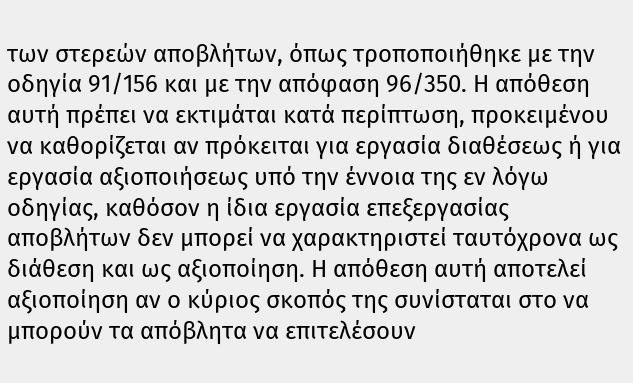των στερεών αποβλήτων, όπως τροποποιήθηκε με την οδηγία 91/156 και με την απόφαση 96/350. Η απόθεση αυτή πρέπει να εκτιμάται κατά περίπτωση, προκειμένου να καθορίζεται αν πρόκειται για εργασία διαθέσεως ή για εργασία αξιοποιήσεως υπό την έννοια της εν λόγω οδηγίας, καθόσον η ίδια εργασία επεξεργασίας αποβλήτων δεν μπορεί να χαρακτηριστεί ταυτόχρονα ως διάθεση και ως αξιοποίηση. Η απόθεση αυτή αποτελεί αξιοποίηση αν ο κύριος σκοπός της συνίσταται στο να μπορούν τα απόβλητα να επιτελέσουν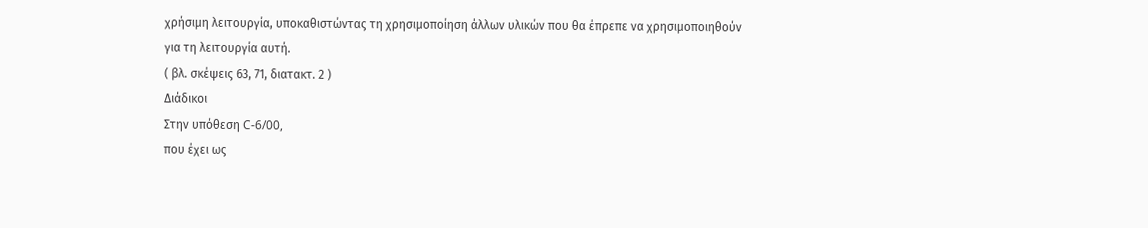χρήσιμη λειτουργία, υποκαθιστώντας τη χρησιμοποίηση άλλων υλικών που θα έπρεπε να χρησιμοποιηθούν για τη λειτουργία αυτή.
( βλ. σκέψεις 63, 71, διατακτ. 2 )
Διάδικοι
Στην υπόθεση C-6/00,
που έχει ως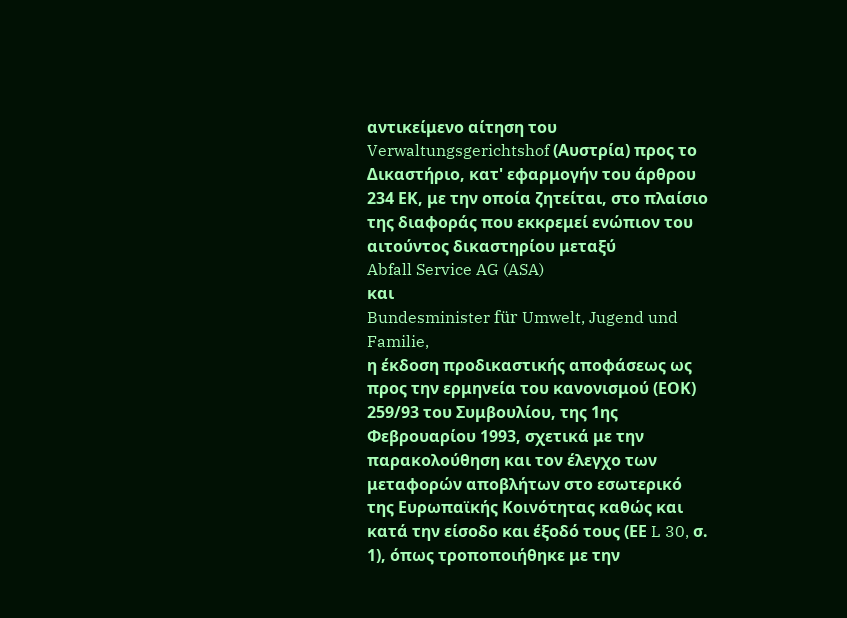αντικείμενο αίτηση του Verwaltungsgerichtshof (Αυστρία) προς το Δικαστήριο, κατ' εφαρμογήν του άρθρου 234 ΕΚ, με την οποία ζητείται, στο πλαίσιο της διαφοράς που εκκρεμεί ενώπιον του αιτούντος δικαστηρίου μεταξύ
Abfall Service AG (ASA)
και
Bundesminister für Umwelt, Jugend und Familie,
η έκδοση προδικαστικής αποφάσεως ως προς την ερμηνεία του κανονισμού (ΕΟΚ) 259/93 του Συμβουλίου, της 1ης Φεβρουαρίου 1993, σχετικά με την παρακολούθηση και τον έλεγχο των μεταφορών αποβλήτων στο εσωτερικό της Ευρωπαϊκής Κοινότητας καθώς και κατά την είσοδο και έξοδό τους (ΕΕ L 30, σ. 1), όπως τροποποιήθηκε με την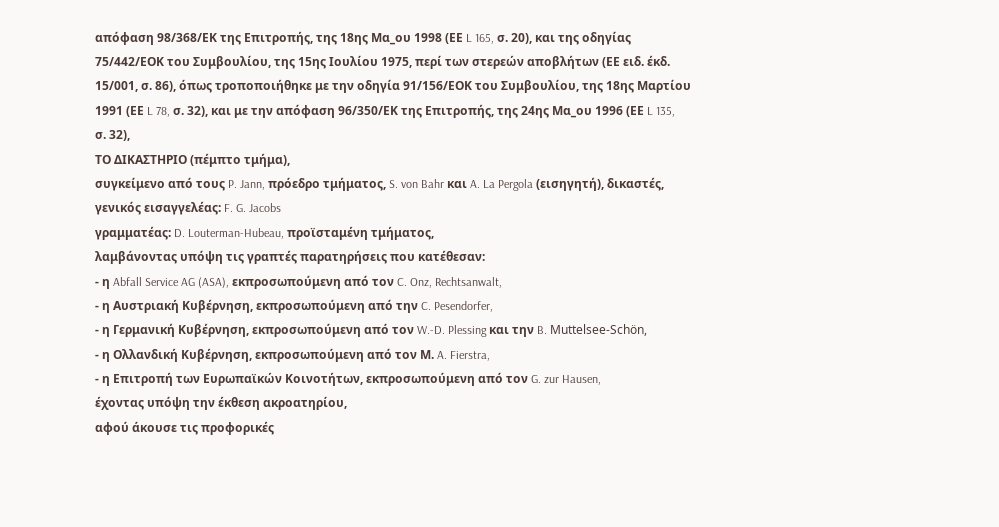απόφαση 98/368/ΕΚ της Επιτροπής, της 18ης Μα_ου 1998 (ΕΕ L 165, σ. 20), και της οδηγίας 75/442/ΕΟΚ του Συμβουλίου, της 15ης Ιουλίου 1975, περί των στερεών αποβλήτων (ΕΕ ειδ. έκδ. 15/001, σ. 86), όπως τροποποιήθηκε με την οδηγία 91/156/ΕΟΚ του Συμβουλίου, της 18ης Μαρτίου 1991 (ΕΕ L 78, σ. 32), και με την απόφαση 96/350/ΕΚ της Επιτροπής, της 24ης Μα_ου 1996 (ΕΕ L 135, σ. 32),
ΤΟ ΔΙΚΑΣΤΗΡΙΟ (πέμπτο τμήμα),
συγκείμενο από τους P. Jann, πρόεδρο τμήματος, S. von Bahr και A. La Pergola (εισηγητή), δικαστές,
γενικός εισαγγελέας: F. G. Jacobs
γραμματέας: D. Louterman-Hubeau, προϊσταμένη τμήματος,
λαμβάνοντας υπόψη τις γραπτές παρατηρήσεις που κατέθεσαν:
- η Abfall Service AG (ASA), εκπροσωπούμενη από τον C. Onz, Rechtsanwalt,
- η Αυστριακή Κυβέρνηση, εκπροσωπούμενη από την C. Pesendorfer,
- η Γερμανική Κυβέρνηση, εκπροσωπούμενη από τον W.-D. Plessing και την B. Muttelsee-Schön,
- η Ολλανδική Κυβέρνηση, εκπροσωπούμενη από τον Μ. A. Fierstra,
- η Επιτροπή των Ευρωπαϊκών Κοινοτήτων, εκπροσωπούμενη από τον G. zur Hausen,
έχοντας υπόψη την έκθεση ακροατηρίου,
αφού άκουσε τις προφορικές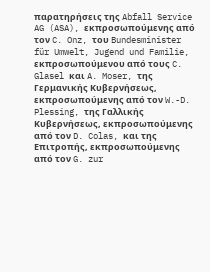παρατηρήσεις της Abfall Service AG (ASA), εκπροσωπούμενης από τον C. Onz, του Bundesminister für Umwelt, Jugend und Familie, εκπροσωπούμενου από τους C. Glasel και A. Moser, της Γερμανικής Κυβερνήσεως, εκπροσωπούμενης από τον W.-D. Plessing, της Γαλλικής Κυβερνήσεως, εκπροσωπούμενης από τον D. Colas, και της Επιτροπής, εκπροσωπούμενης από τον G. zur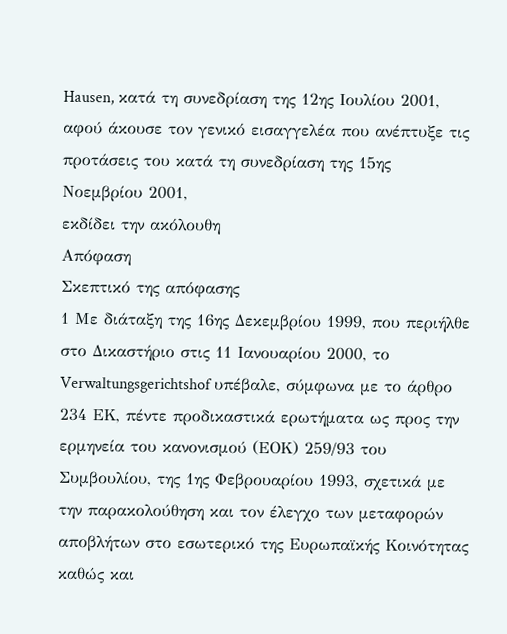Hausen, κατά τη συνεδρίαση της 12ης Ιουλίου 2001,
αφού άκουσε τον γενικό εισαγγελέα που ανέπτυξε τις προτάσεις του κατά τη συνεδρίαση της 15ης Νοεμβρίου 2001,
εκδίδει την ακόλουθη
Απόφαση
Σκεπτικό της απόφασης
1 Με διάταξη της 16ης Δεκεμβρίου 1999, που περιήλθε στο Δικαστήριο στις 11 Ιανουαρίου 2000, το Verwaltungsgerichtshof υπέβαλε, σύμφωνα με το άρθρο 234 ΕΚ, πέντε προδικαστικά ερωτήματα ως προς την ερμηνεία του κανονισμού (ΕΟΚ) 259/93 του Συμβουλίου, της 1ης Φεβρουαρίου 1993, σχετικά με την παρακολούθηση και τον έλεγχο των μεταφορών αποβλήτων στο εσωτερικό της Ευρωπαϊκής Κοινότητας καθώς και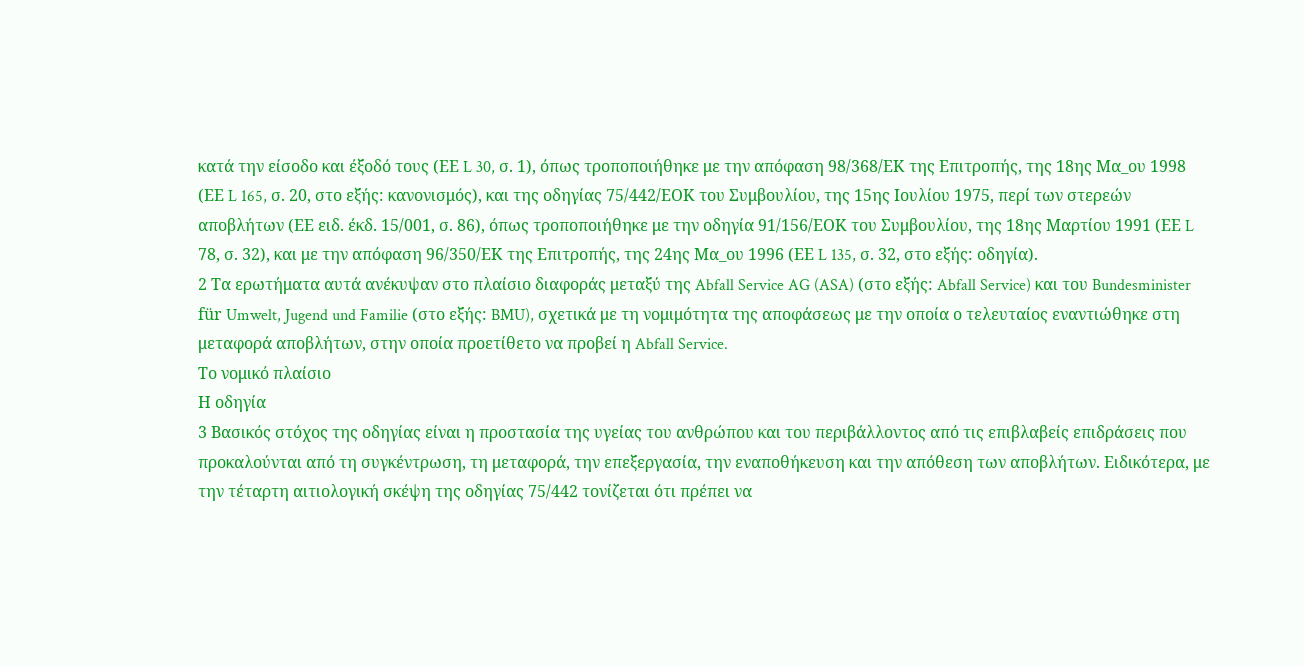κατά την είσοδο και έξοδό τους (ΕΕ L 30, σ. 1), όπως τροποποιήθηκε με την απόφαση 98/368/ΕΚ της Επιτροπής, της 18ης Μα_ου 1998 (ΕΕ L 165, σ. 20, στο εξής: κανονισμός), και της οδηγίας 75/442/ΕΟΚ του Συμβουλίου, της 15ης Ιουλίου 1975, περί των στερεών αποβλήτων (ΕΕ ειδ. έκδ. 15/001, σ. 86), όπως τροποποιήθηκε με την οδηγία 91/156/ΕΟΚ του Συμβουλίου, της 18ης Μαρτίου 1991 (ΕΕ L 78, σ. 32), και με την απόφαση 96/350/ΕΚ της Επιτροπής, της 24ης Μα_ου 1996 (ΕΕ L 135, σ. 32, στο εξής: οδηγία).
2 Τα ερωτήματα αυτά ανέκυψαν στο πλαίσιο διαφοράς μεταξύ της Abfall Service AG (ASA) (στο εξής: Abfall Service) και του Bundesminister für Umwelt, Jugend und Familie (στο εξής: BMU), σχετικά με τη νομιμότητα της αποφάσεως με την οποία ο τελευταίος εναντιώθηκε στη μεταφορά αποβλήτων, στην οποία προετίθετο να προβεί η Abfall Service.
Το νομικό πλαίσιο
Η οδηγία
3 Βασικός στόχος της οδηγίας είναι η προστασία της υγείας του ανθρώπου και του περιβάλλοντος από τις επιβλαβείς επιδράσεις που προκαλούνται από τη συγκέντρωση, τη μεταφορά, την επεξεργασία, την εναποθήκευση και την απόθεση των αποβλήτων. Ειδικότερα, με την τέταρτη αιτιολογική σκέψη της οδηγίας 75/442 τονίζεται ότι πρέπει να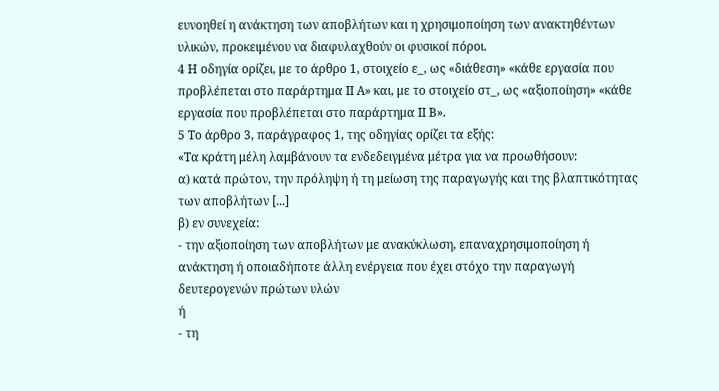ευνοηθεί η ανάκτηση των αποβλήτων και η χρησιμοποίηση των ανακτηθέντων υλικών, προκειμένου να διαφυλαχθούν οι φυσικοί πόροι.
4 Η οδηγία ορίζει, με το άρθρο 1, στοιχείο ε_, ως «διάθεση» «κάθε εργασία που προβλέπεται στο παράρτημα ΙΙ Α» και, με το στοιχείο στ_, ως «αξιοποίηση» «κάθε εργασία που προβλέπεται στο παράρτημα ΙΙ Β».
5 Το άρθρο 3, παράγραφος 1, της οδηγίας ορίζει τα εξής:
«Τα κράτη μέλη λαμβάνουν τα ενδεδειγμένα μέτρα για να προωθήσουν:
α) κατά πρώτον, την πρόληψη ή τη μείωση της παραγωγής και της βλαπτικότητας των αποβλήτων [...]
β) εν συνεχεία:
- την αξιοποίηση των αποβλήτων με ανακύκλωση, επαναχρησιμοποίηση ή ανάκτηση ή οποιαδήποτε άλλη ενέργεια που έχει στόχο την παραγωγή δευτερογενών πρώτων υλών
ή
- τη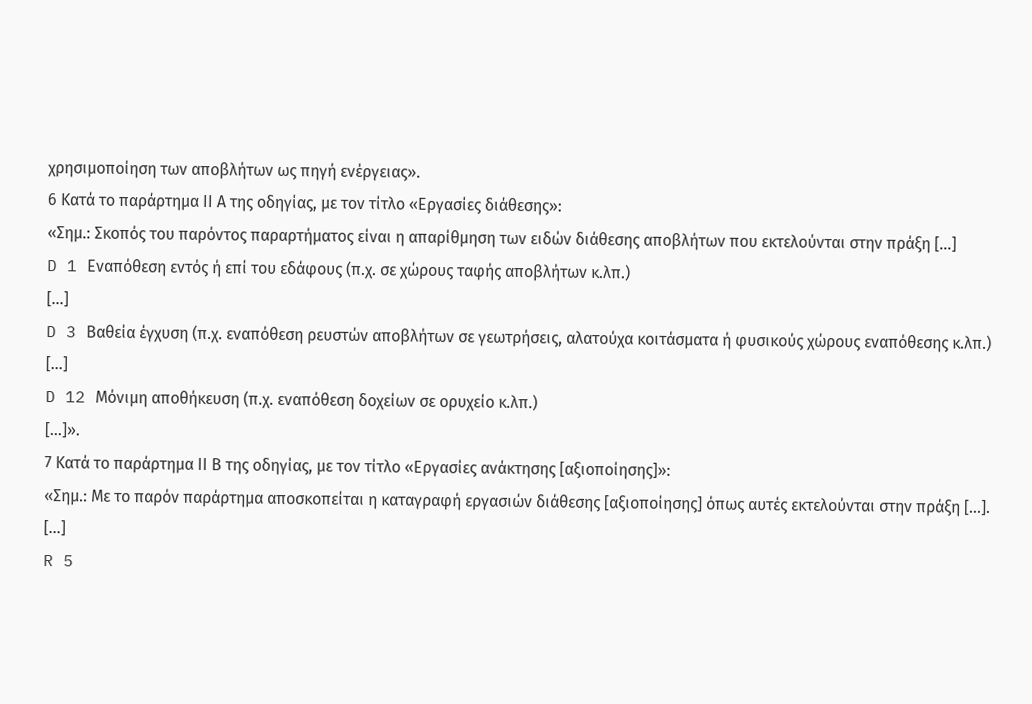χρησιμοποίηση των αποβλήτων ως πηγή ενέργειας».
6 Κατά το παράρτημα ΙΙ Α της οδηγίας, με τον τίτλο «Εργασίες διάθεσης»:
«Σημ.: Σκοπός του παρόντος παραρτήματος είναι η απαρίθμηση των ειδών διάθεσης αποβλήτων που εκτελούνται στην πράξη [...]
D 1 Εναπόθεση εντός ή επί του εδάφους (π.χ. σε χώρους ταφής αποβλήτων κ.λπ.)
[...]
D 3 Βαθεία έγχυση (π.χ. εναπόθεση ρευστών αποβλήτων σε γεωτρήσεις, αλατούχα κοιτάσματα ή φυσικούς χώρους εναπόθεσης κ.λπ.)
[...]
D 12 Μόνιμη αποθήκευση (π.χ. εναπόθεση δοχείων σε ορυχείο κ.λπ.)
[...]».
7 Κατά το παράρτημα ΙΙ Β της οδηγίας, με τον τίτλο «Εργασίες ανάκτησης [αξιοποίησης]»:
«Σημ.: Με το παρόν παράρτημα αποσκοπείται η καταγραφή εργασιών διάθεσης [αξιοποίησης] όπως αυτές εκτελούνται στην πράξη [...].
[...]
R 5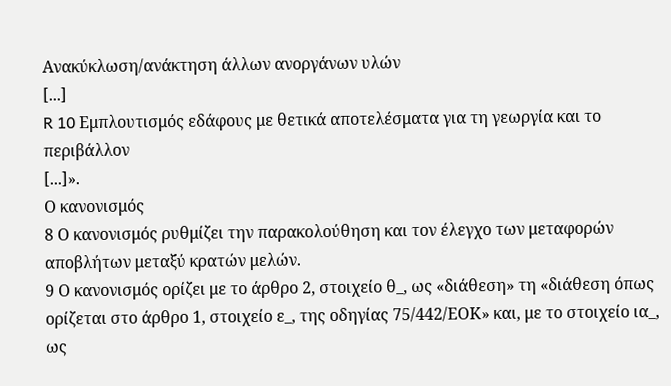Ανακύκλωση/ανάκτηση άλλων ανοργάνων υλών
[...]
R 10 Εμπλουτισμός εδάφους με θετικά αποτελέσματα για τη γεωργία και το περιβάλλον
[...]».
Ο κανονισμός
8 Ο κανονισμός ρυθμίζει την παρακολούθηση και τον έλεγχο των μεταφορών αποβλήτων μεταξύ κρατών μελών.
9 Ο κανονισμός ορίζει με το άρθρο 2, στοιχείο θ_, ως «διάθεση» τη «διάθεση όπως ορίζεται στο άρθρο 1, στοιχείο ε_, της οδηγίας 75/442/ΕΟΚ» και, με το στοιχείο ια_, ως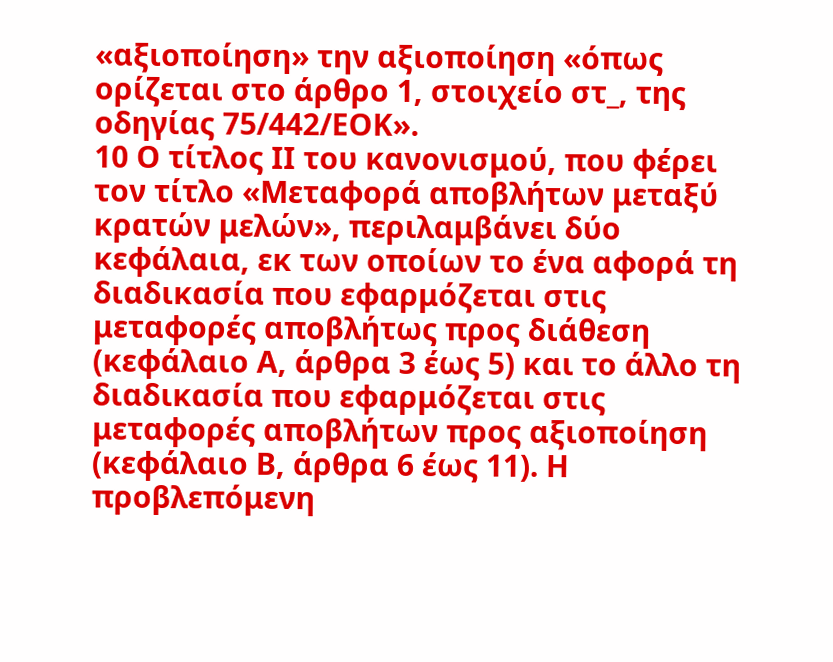«αξιοποίηση» την αξιοποίηση «όπως ορίζεται στο άρθρο 1, στοιχείο στ_, της οδηγίας 75/442/ΕΟΚ».
10 Ο τίτλος ΙΙ του κανονισμού, που φέρει τον τίτλο «Μεταφορά αποβλήτων μεταξύ κρατών μελών», περιλαμβάνει δύο κεφάλαια, εκ των οποίων το ένα αφορά τη διαδικασία που εφαρμόζεται στις μεταφορές αποβλήτως προς διάθεση (κεφάλαιο Α, άρθρα 3 έως 5) και το άλλο τη διαδικασία που εφαρμόζεται στις μεταφορές αποβλήτων προς αξιοποίηση (κεφάλαιο Β, άρθρα 6 έως 11). Η προβλεπόμενη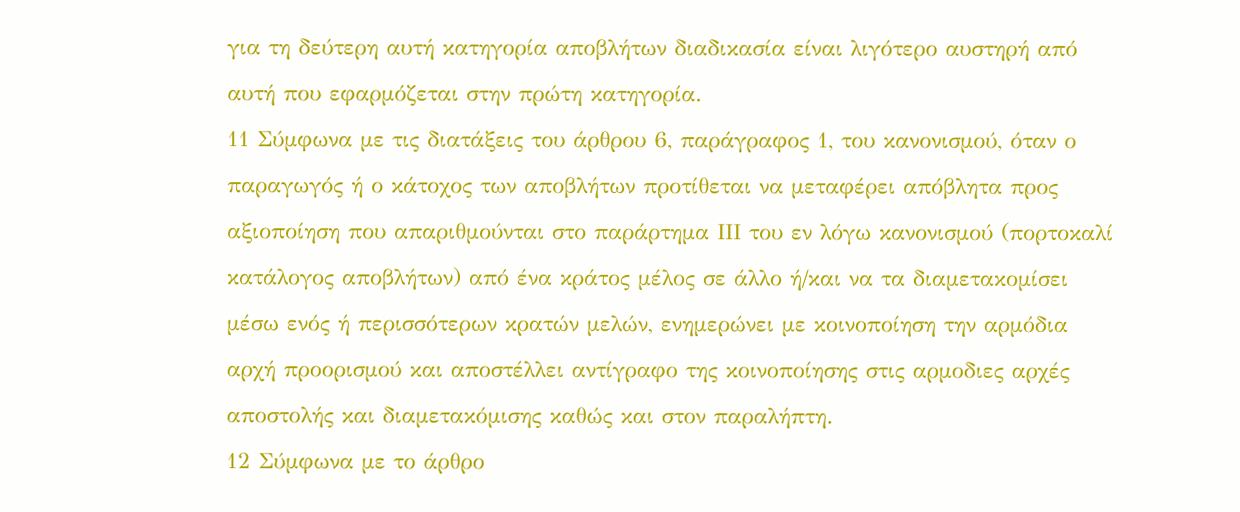για τη δεύτερη αυτή κατηγορία αποβλήτων διαδικασία είναι λιγότερο αυστηρή από αυτή που εφαρμόζεται στην πρώτη κατηγορία.
11 Σύμφωνα με τις διατάξεις του άρθρου 6, παράγραφος 1, του κανονισμού, όταν ο παραγωγός ή ο κάτοχος των αποβλήτων προτίθεται να μεταφέρει απόβλητα προς αξιοποίηση που απαριθμούνται στο παράρτημα ΙΙΙ του εν λόγω κανονισμού (πορτοκαλί κατάλογος αποβλήτων) από ένα κράτος μέλος σε άλλο ή/και να τα διαμετακομίσει μέσω ενός ή περισσότερων κρατών μελών, ενημερώνει με κοινοποίηση την αρμόδια αρχή προορισμού και αποστέλλει αντίγραφο της κοινοποίησης στις αρμοδιες αρχές αποστολής και διαμετακόμισης καθώς και στον παραλήπτη.
12 Σύμφωνα με το άρθρο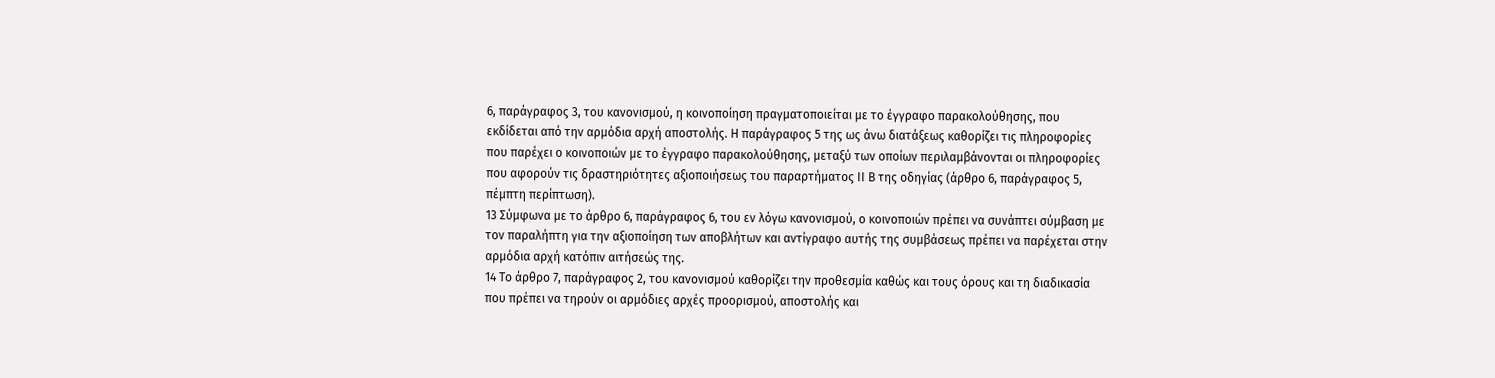6, παράγραφος 3, του κανονισμού, η κοινοποίηση πραγματοποιείται με το έγγραφο παρακολούθησης, που εκδίδεται από την αρμόδια αρχή αποστολής. Η παράγραφος 5 της ως άνω διατάξεως καθορίζει τις πληροφορίες που παρέχει ο κοινοποιών με το έγγραφο παρακολούθησης, μεταξύ των οποίων περιλαμβάνονται οι πληροφορίες που αφορούν τις δραστηριότητες αξιοποιήσεως του παραρτήματος ΙΙ Β της οδηγίας (άρθρο 6, παράγραφος 5, πέμπτη περίπτωση).
13 Σύμφωνα με το άρθρο 6, παράγραφος 6, του εν λόγω κανονισμού, ο κοινοποιών πρέπει να συνάπτει σύμβαση με τον παραλήπτη για την αξιοποίηση των αποβλήτων και αντίγραφο αυτής της συμβάσεως πρέπει να παρέχεται στην αρμόδια αρχή κατόπιν αιτήσεώς της.
14 Το άρθρο 7, παράγραφος 2, του κανονισμού καθορίζει την προθεσμία καθώς και τους όρους και τη διαδικασία που πρέπει να τηρούν οι αρμόδιες αρχές προορισμού, αποστολής και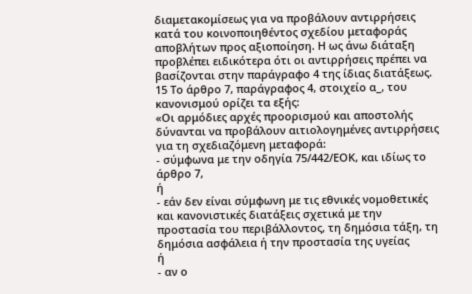διαμετακομίσεως για να προβάλουν αντιρρήσεις κατά του κοινοποιηθέντος σχεδίου μεταφοράς αποβλήτων προς αξιοποίηση. Η ως άνω διάταξη προβλέπει ειδικότερα ότι οι αντιρρήσεις πρέπει να βασίζονται στην παράγραφο 4 της ίδιας διατάξεως.
15 Το άρθρο 7, παράγραφος 4, στοιχείο α_, του κανονισμού ορίζει τα εξής:
«Οι αρμόδιες αρχές προορισμού και αποστολής δύνανται να προβάλουν αιτιολογημένες αντιρρήσεις για τη σχεδιαζόμενη μεταφορά:
- σύμφωνα με την οδηγία 75/442/ΕΟΚ, και ιδίως το άρθρο 7,
ή
- εάν δεν είναι σύμφωνη με τις εθνικές νομοθετικές και κανονιστικές διατάξεις σχετικά με την προστασία του περιβάλλοντος, τη δημόσια τάξη, τη δημόσια ασφάλεια ή την προστασία της υγείας
ή
- αν ο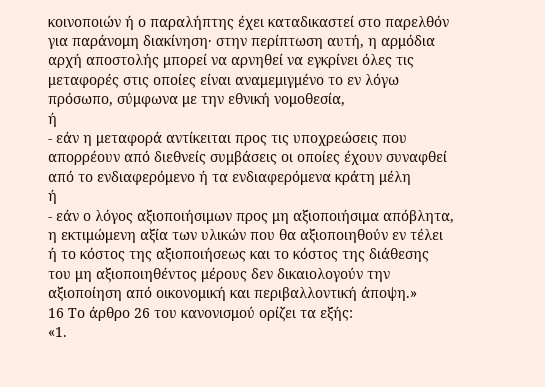κοινοποιών ή ο παραλήπτης έχει καταδικαστεί στο παρελθόν για παράνομη διακίνηση· στην περίπτωση αυτή, η αρμόδια αρχή αποστολής μπορεί να αρνηθεί να εγκρίνει όλες τις μεταφορές στις οποίες είναι αναμεμιγμένο το εν λόγω πρόσωπο, σύμφωνα με την εθνική νομοθεσία,
ή
- εάν η μεταφορά αντίκειται προς τις υποχρεώσεις που απορρέουν από διεθνείς συμβάσεις οι οποίες έχουν συναφθεί από το ενδιαφερόμενο ή τα ενδιαφερόμενα κράτη μέλη
ή
- εάν ο λόγος αξιοποιήσιμων προς μη αξιοποιήσιμα απόβλητα, η εκτιμώμενη αξία των υλικών που θα αξιοποιηθούν εν τέλει ή το κόστος της αξιοποιήσεως και το κόστος της διάθεσης του μη αξιοποιηθέντος μέρους δεν δικαιολογούν την αξιοποίηση από οικονομική και περιβαλλοντική άποψη.»
16 Το άρθρο 26 του κανονισμού ορίζει τα εξής:
«1.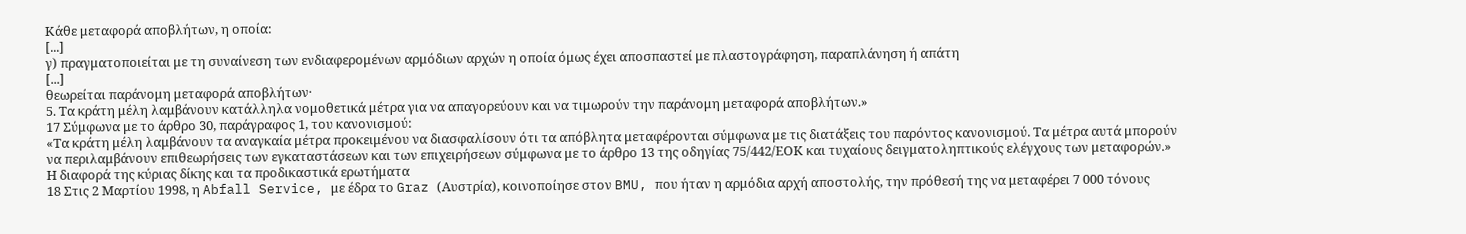Κάθε μεταφορά αποβλήτων, η οποία:
[...]
γ) πραγματοποιείται με τη συναίνεση των ενδιαφερομένων αρμόδιων αρχών η οποία όμως έχει αποσπαστεί με πλαστογράφηση, παραπλάνηση ή απάτη
[...]
θεωρείται παράνομη μεταφορά αποβλήτων·
5. Τα κράτη μέλη λαμβάνουν κατάλληλα νομοθετικά μέτρα για να απαγορεύουν και να τιμωρούν την παράνομη μεταφορά αποβλήτων.»
17 Σύμφωνα με το άρθρο 30, παράγραφος 1, του κανονισμού:
«Τα κράτη μέλη λαμβάνουν τα αναγκαία μέτρα προκειμένου να διασφαλίσουν ότι τα απόβλητα μεταφέρονται σύμφωνα με τις διατάξεις του παρόντος κανονισμού. Τα μέτρα αυτά μπορούν να περιλαμβάνουν επιθεωρήσεις των εγκαταστάσεων και των επιχειρήσεων σύμφωνα με το άρθρο 13 της οδηγίας 75/442/ΕΟΚ και τυχαίους δειγματοληπτικούς ελέγχους των μεταφορών.»
Η διαφορά της κύριας δίκης και τα προδικαστικά ερωτήματα
18 Στις 2 Μαρτίου 1998, η Abfall Service, με έδρα το Graz (Αυστρία), κοινοποίησε στον BMU, που ήταν η αρμόδια αρχή αποστολής, την πρόθεσή της να μεταφέρει 7 000 τόνους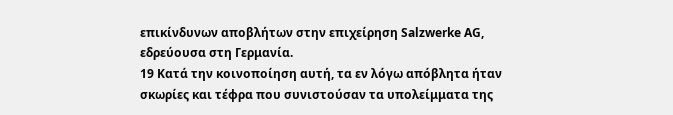επικίνδυνων αποβλήτων στην επιχείρηση Salzwerke AG, εδρεύουσα στη Γερμανία.
19 Κατά την κοινοποίηση αυτή, τα εν λόγω απόβλητα ήταν σκωρίες και τέφρα που συνιστούσαν τα υπολείμματα της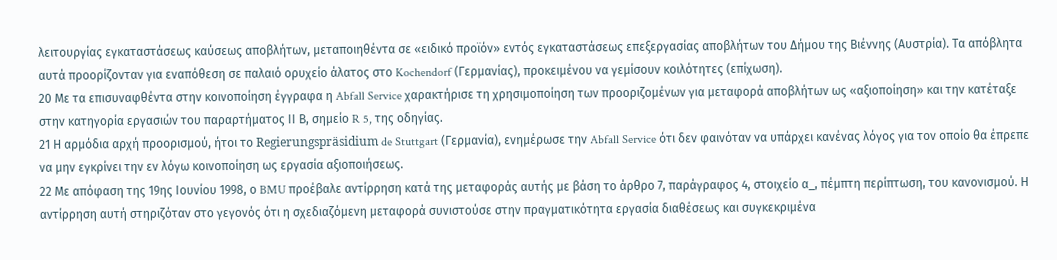λειτουργίας εγκαταστάσεως καύσεως αποβλήτων, μεταποιηθέντα σε «ειδικό προϊόν» εντός εγκαταστάσεως επεξεργασίας αποβλήτων του Δήμου της Βιέννης (Αυστρία). Τα απόβλητα αυτά προορίζονταν για εναπόθεση σε παλαιό ορυχείο άλατος στο Kochendorf (Γερμανίας), προκειμένου να γεμίσουν κοιλότητες (επίχωση).
20 Με τα επισυναφθέντα στην κοινοποίηση έγγραφα η Abfall Service χαρακτήρισε τη χρησιμοποίηση των προοριζομένων για μεταφορά αποβλήτων ως «αξιοποίηση» και την κατέταξε στην κατηγορία εργασιών του παραρτήματος ΙΙ Β, σημείο R 5, της οδηγίας.
21 Η αρμόδια αρχή προορισμού, ήτοι το Regierungspräsidium de Stuttgart (Γερμανία), ενημέρωσε την Abfall Service ότι δεν φαινόταν να υπάρχει κανένας λόγος για τον οποίο θα έπρεπε να μην εγκρίνει την εν λόγω κοινοποίηση ως εργασία αξιοποιήσεως.
22 Με απόφαση της 19ης Ιουνίου 1998, ο BMU προέβαλε αντίρρηση κατά της μεταφοράς αυτής με βάση το άρθρο 7, παράγραφος 4, στοιχείο α_, πέμπτη περίπτωση, του κανονισμού. Η αντίρρηση αυτή στηριζόταν στο γεγονός ότι η σχεδιαζόμενη μεταφορά συνιστούσε στην πραγματικότητα εργασία διαθέσεως και συγκεκριμένα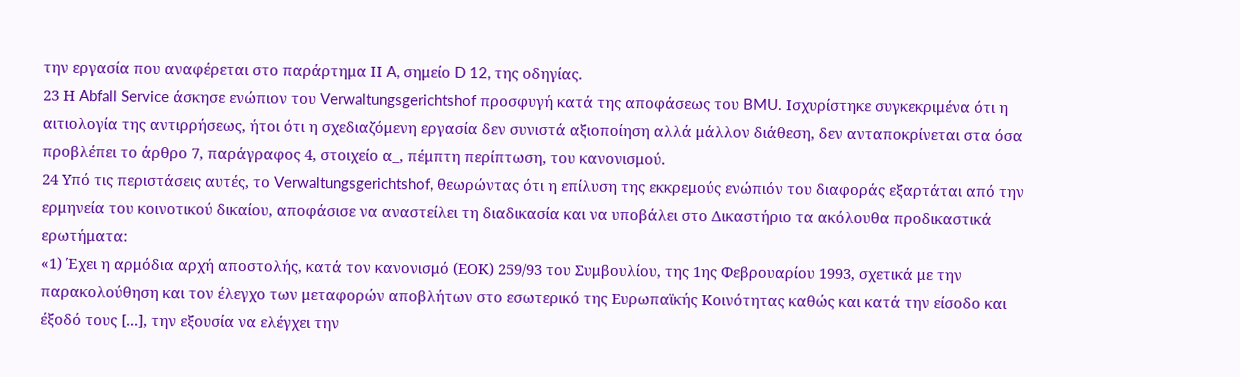την εργασία που αναφέρεται στο παράρτημα ΙΙ A, σημείο D 12, της οδηγίας.
23 Η Abfall Service άσκησε ενώπιον του Verwaltungsgerichtshof προσφυγή κατά της αποφάσεως του BMU. Ισχυρίστηκε συγκεκριμένα ότι η αιτιολογία της αντιρρήσεως, ήτοι ότι η σχεδιαζόμενη εργασία δεν συνιστά αξιοποίηση αλλά μάλλον διάθεση, δεν ανταποκρίνεται στα όσα προβλέπει το άρθρο 7, παράγραφος 4, στοιχείο α_, πέμπτη περίπτωση, του κανονισμού.
24 Υπό τις περιστάσεις αυτές, το Verwaltungsgerichtshof, θεωρώντας ότι η επίλυση της εκκρεμούς ενώπιόν του διαφοράς εξαρτάται από την ερμηνεία του κοινοτικού δικαίου, αποφάσισε να αναστείλει τη διαδικασία και να υποβάλει στο Δικαστήριο τα ακόλουθα προδικαστικά ερωτήματα:
«1) Έχει η αρμόδια αρχή αποστολής, κατά τον κανονισμό (ΕΟΚ) 259/93 του Συμβουλίου, της 1ης Φεβρουαρίου 1993, σχετικά με την παρακολούθηση και τον έλεγχο των μεταφορών αποβλήτων στο εσωτερικό της Ευρωπαϊκής Κοινότητας καθώς και κατά την είσοδο και έξοδό τους [...], την εξουσία να ελέγχει την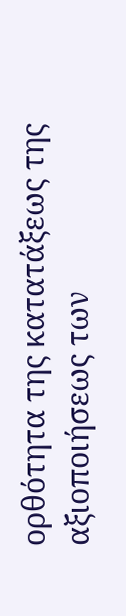ορθότητα της κατατάξεως της αξιοποιήσεως των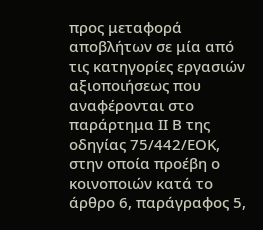προς μεταφορά αποβλήτων σε μία από τις κατηγορίες εργασιών αξιοποιήσεως που αναφέρονται στο παράρτημα ΙΙ Β της οδηγίας 75/442/ΕΟΚ, στην οποία προέβη ο κοινοποιών κατά το άρθρο 6, παράγραφος 5,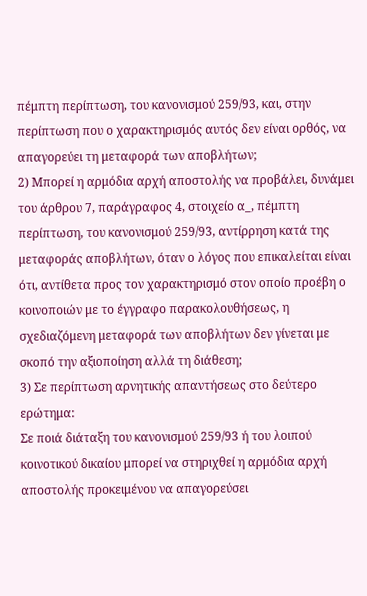πέμπτη περίπτωση, του κανονισμού 259/93, και, στην περίπτωση που ο χαρακτηρισμός αυτός δεν είναι ορθός, να απαγορεύει τη μεταφορά των αποβλήτων;
2) Μπορεί η αρμόδια αρχή αποστολής να προβάλει, δυνάμει του άρθρου 7, παράγραφος 4, στοιχείο α_, πέμπτη περίπτωση, του κανονισμού 259/93, αντίρρηση κατά της μεταφοράς αποβλήτων, όταν ο λόγος που επικαλείται είναι ότι, αντίθετα προς τον χαρακτηρισμό στον οποίο προέβη ο κοινοποιών με το έγγραφο παρακολουθήσεως, η σχεδιαζόμενη μεταφορά των αποβλήτων δεν γίνεται με σκοπό την αξιοποίηση αλλά τη διάθεση;
3) Σε περίπτωση αρνητικής απαντήσεως στο δεύτερο ερώτημα:
Σε ποιά διάταξη του κανονισμού 259/93 ή του λοιπού κοινοτικού δικαίου μπορεί να στηριχθεί η αρμόδια αρχή αποστολής προκειμένου να απαγορεύσει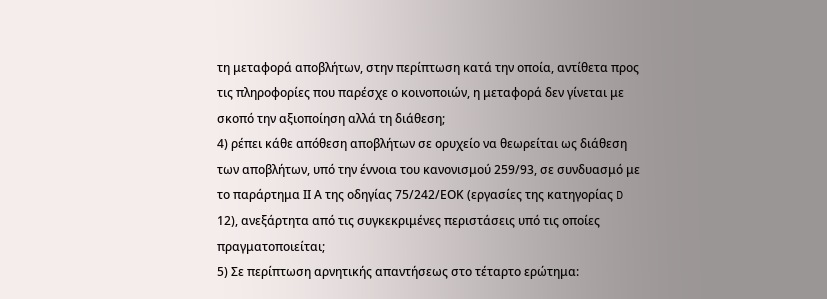τη μεταφορά αποβλήτων, στην περίπτωση κατά την οποία, αντίθετα προς τις πληροφορίες που παρέσχε ο κοινοποιών, η μεταφορά δεν γίνεται με σκοπό την αξιοποίηση αλλά τη διάθεση;
4) ρέπει κάθε απόθεση αποβλήτων σε ορυχείο να θεωρείται ως διάθεση των αποβλήτων, υπό την έννοια του κανονισμού 259/93, σε συνδυασμό με το παράρτημα ΙΙ Α της οδηγίας 75/242/ΕΟΚ (εργασίες της κατηγορίας D 12), ανεξάρτητα από τις συγκεκριμένες περιστάσεις υπό τις οποίες πραγματοποιείται;
5) Σε περίπτωση αρνητικής απαντήσεως στο τέταρτο ερώτημα: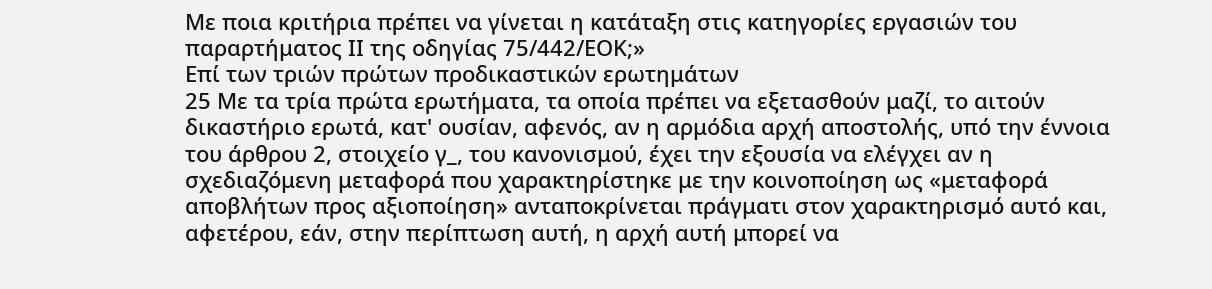Με ποια κριτήρια πρέπει να γίνεται η κατάταξη στις κατηγορίες εργασιών του παραρτήματος ΙΙ της οδηγίας 75/442/ΕΟΚ;»
Επί των τριών πρώτων προδικαστικών ερωτημάτων
25 Με τα τρία πρώτα ερωτήματα, τα οποία πρέπει να εξετασθούν μαζί, το αιτούν δικαστήριο ερωτά, κατ' ουσίαν, αφενός, αν η αρμόδια αρχή αποστολής, υπό την έννοια του άρθρου 2, στοιχείο γ_, του κανονισμού, έχει την εξουσία να ελέγχει αν η σχεδιαζόμενη μεταφορά που χαρακτηρίστηκε με την κοινοποίηση ως «μεταφορά αποβλήτων προς αξιοποίηση» ανταποκρίνεται πράγματι στον χαρακτηρισμό αυτό και, αφετέρου, εάν, στην περίπτωση αυτή, η αρχή αυτή μπορεί να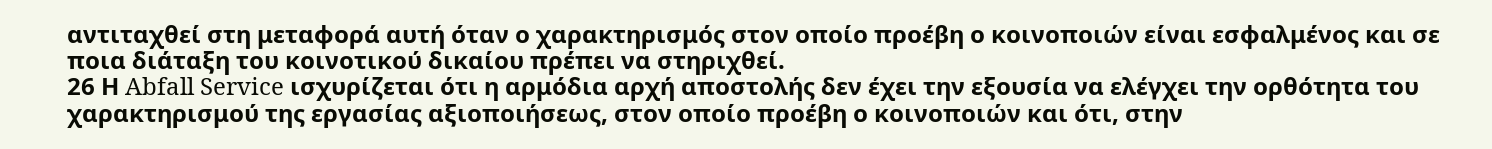αντιταχθεί στη μεταφορά αυτή όταν ο χαρακτηρισμός στον οποίο προέβη ο κοινοποιών είναι εσφαλμένος και σε ποια διάταξη του κοινοτικού δικαίου πρέπει να στηριχθεί.
26 Η Abfall Service ισχυρίζεται ότι η αρμόδια αρχή αποστολής δεν έχει την εξουσία να ελέγχει την ορθότητα του χαρακτηρισμού της εργασίας αξιοποιήσεως, στον οποίο προέβη ο κοινοποιών και ότι, στην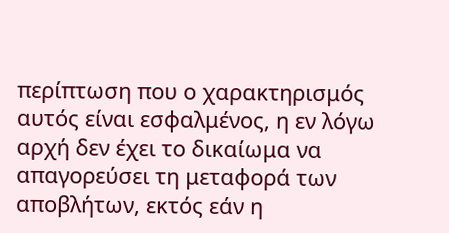περίπτωση που ο χαρακτηρισμός αυτός είναι εσφαλμένος, η εν λόγω αρχή δεν έχει το δικαίωμα να απαγορεύσει τη μεταφορά των αποβλήτων, εκτός εάν η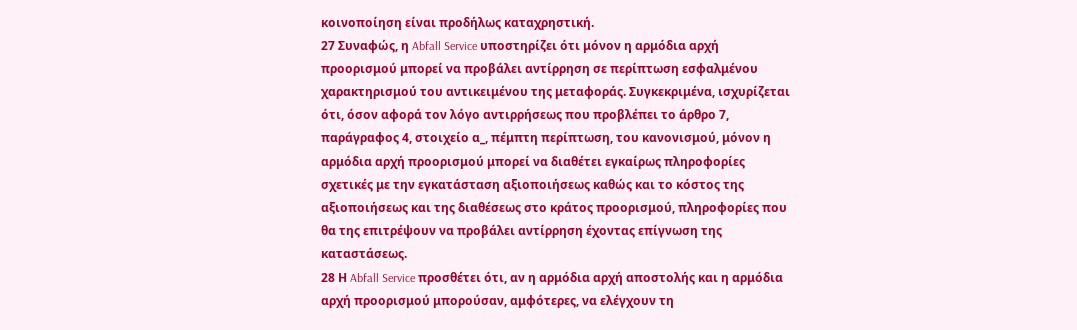κοινοποίηση είναι προδήλως καταχρηστική.
27 Συναφώς, η Abfall Service υποστηρίζει ότι μόνον η αρμόδια αρχή προορισμού μπορεί να προβάλει αντίρρηση σε περίπτωση εσφαλμένου χαρακτηρισμού του αντικειμένου της μεταφοράς. Συγκεκριμένα, ισχυρίζεται ότι, όσον αφορά τον λόγο αντιρρήσεως που προβλέπει το άρθρο 7, παράγραφος 4, στοιχείο α_, πέμπτη περίπτωση, του κανονισμού, μόνον η αρμόδια αρχή προορισμού μπορεί να διαθέτει εγκαίρως πληροφορίες σχετικές με την εγκατάσταση αξιοποιήσεως καθώς και το κόστος της αξιοποιήσεως και της διαθέσεως στο κράτος προορισμού, πληροφορίες που θα της επιτρέψουν να προβάλει αντίρρηση έχοντας επίγνωση της καταστάσεως.
28 Η Abfall Service προσθέτει ότι, αν η αρμόδια αρχή αποστολής και η αρμόδια αρχή προορισμού μπορούσαν, αμφότερες, να ελέγχουν τη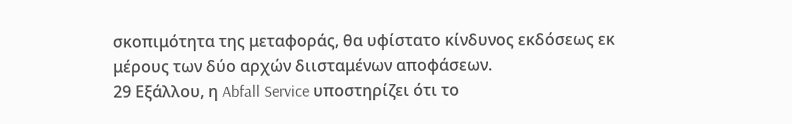σκοπιμότητα της μεταφοράς, θα υφίστατο κίνδυνος εκδόσεως εκ μέρους των δύο αρχών διισταμένων αποφάσεων.
29 Εξάλλου, η Abfall Service υποστηρίζει ότι το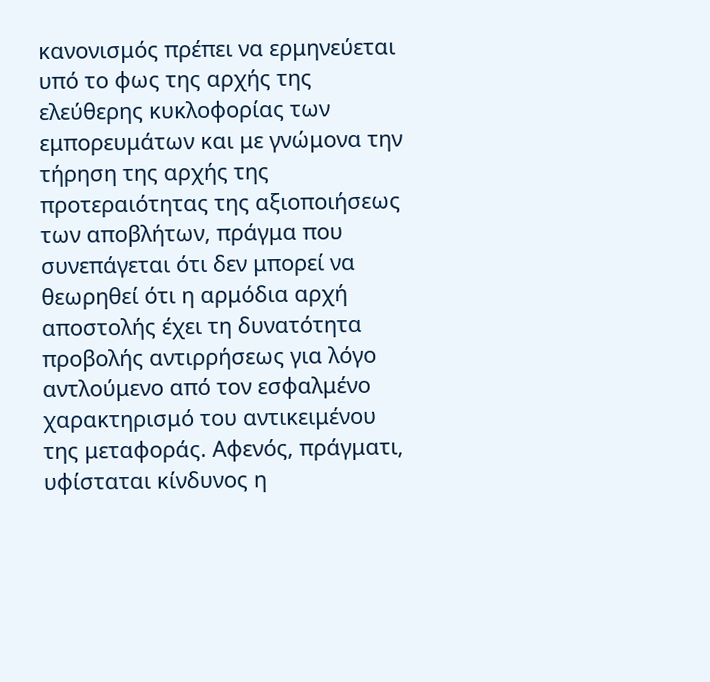κανονισμός πρέπει να ερμηνεύεται υπό το φως της αρχής της ελεύθερης κυκλοφορίας των εμπορευμάτων και με γνώμονα την τήρηση της αρχής της προτεραιότητας της αξιοποιήσεως των αποβλήτων, πράγμα που συνεπάγεται ότι δεν μπορεί να θεωρηθεί ότι η αρμόδια αρχή αποστολής έχει τη δυνατότητα προβολής αντιρρήσεως για λόγο αντλούμενο από τον εσφαλμένο χαρακτηρισμό του αντικειμένου της μεταφοράς. Αφενός, πράγματι, υφίσταται κίνδυνος η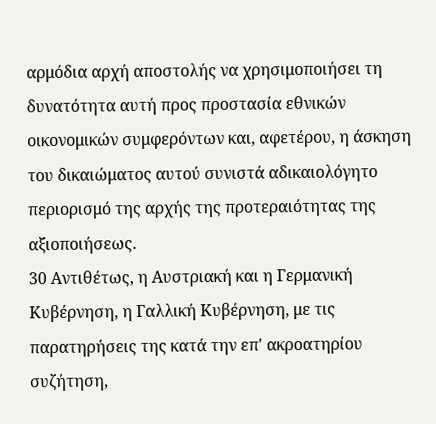αρμόδια αρχή αποστολής να χρησιμοποιήσει τη δυνατότητα αυτή προς προστασία εθνικών οικονομικών συμφερόντων και, αφετέρου, η άσκηση του δικαιώματος αυτού συνιστά αδικαιολόγητο περιορισμό της αρχής της προτεραιότητας της αξιοποιήσεως.
30 Αντιθέτως, η Αυστριακή και η Γερμανική Κυβέρνηση, η Γαλλική Κυβέρνηση, με τις παρατηρήσεις της κατά την επ' ακροατηρίου συζήτηση,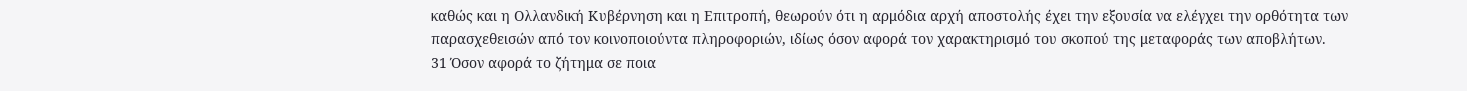καθώς και η Ολλανδική Κυβέρνηση και η Επιτροπή, θεωρούν ότι η αρμόδια αρχή αποστολής έχει την εξουσία να ελέγχει την ορθότητα των παρασχεθεισών από τον κοινοποιούντα πληροφοριών, ιδίως όσον αφορά τον χαρακτηρισμό του σκοπού της μεταφοράς των αποβλήτων.
31 Όσον αφορά το ζήτημα σε ποια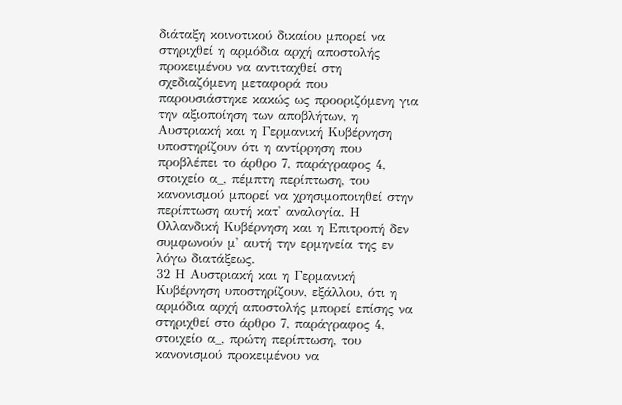διάταξη κοινοτικού δικαίου μπορεί να στηριχθεί η αρμόδια αρχή αποστολής προκειμένου να αντιταχθεί στη σχεδιαζόμενη μεταφορά που παρουσιάστηκε κακώς ως προοριζόμενη για την αξιοποίηση των αποβλήτων, η Αυστριακή και η Γερμανική Κυβέρνηση υποστηρίζουν ότι η αντίρρηση που προβλέπει το άρθρο 7, παράγραφος 4, στοιχείο α_, πέμπτη περίπτωση, του κανονισμού μπορεί να χρησιμοποιηθεί στην περίπτωση αυτή κατ' αναλογία. Η Ολλανδική Κυβέρνηση και η Επιτροπή δεν συμφωνούν μ' αυτή την ερμηνεία της εν λόγω διατάξεως.
32 Η Αυστριακή και η Γερμανική Κυβέρνηση υποστηρίζουν, εξάλλου, ότι η αρμόδια αρχή αποστολής μπορεί επίσης να στηριχθεί στο άρθρο 7, παράγραφος 4, στοιχείο α_, πρώτη περίπτωση, του κανονισμού προκειμένου να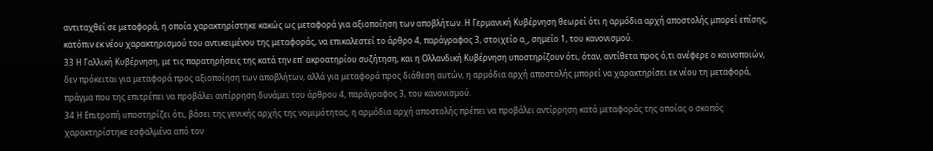αντιταχθεί σε μεταφορά, η οποία χαρακτηρίστηκε κακώς ως μεταφορά για αξιοποίηση των αποβλήτων. Η Γερμανική Κυβέρνηση θεωρεί ότι η αρμόδια αρχή αποστολής μπορεί επίσης, κατόπιν εκ νέου χαρακτηρισμού του αντικειμένου της μεταφοράς, να επικαλεστεί το άρθρο 4, παράγραφος 3, στοιχείο α_, σημείο 1, του κανονισμού.
33 Η Γαλλική Κυβέρνηση, με τις παρατηρήσεις της κατά την επ' ακροατηρίου συζήτηση, και η Ολλανδική Κυβέρνηση υποστηρίζουν ότι, όταν, αντίθετα προς ό,τι ανέφερε ο κοινοποιών, δεν πρόκειται για μεταφορά προς αξιοποίηση των αποβλήτων, αλλά για μεταφορά προς διάθεση αυτών, η αρμόδια αρχή αποστολής μπορεί να χαρακτηρίσει εκ νέου τη μεταφορά, πράγμα που της επιτρέπει να προβάλει αντίρρηση δυνάμει του άρθρου 4, παράγραφος 3, του κανονισμού.
34 Η Επιτροπή υποστηρίζει ότι, βάσει της γενικής αρχής της νομιμότητας, η αρμόδια αρχή αποστολής πρέπει να προβάλει αντίρρηση κατά μεταφοράς της οποίας ο σκοπός χαρακτηρίστηκε εσφαλμένα από τον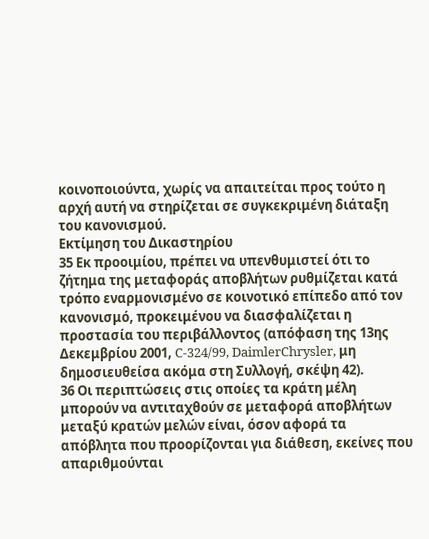κοινοποιούντα, χωρίς να απαιτείται προς τούτο η αρχή αυτή να στηρίζεται σε συγκεκριμένη διάταξη του κανονισμού.
Εκτίμηση του Δικαστηρίου
35 Εκ προοιμίου, πρέπει να υπενθυμιστεί ότι το ζήτημα της μεταφοράς αποβλήτων ρυθμίζεται κατά τρόπο εναρμονισμένο σε κοινοτικό επίπεδο από τον κανονισμό, προκειμένου να διασφαλίζεται η προστασία του περιβάλλοντος (απόφαση της 13ης Δεκεμβρίου 2001, C-324/99, DaimlerChrysler, μη δημοσιευθείσα ακόμα στη Συλλογή, σκέψη 42).
36 Οι περιπτώσεις στις οποίες τα κράτη μέλη μπορούν να αντιταχθούν σε μεταφορά αποβλήτων μεταξύ κρατών μελών είναι, όσον αφορά τα απόβλητα που προορίζονται για διάθεση, εκείνες που απαριθμούνται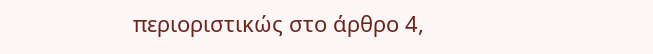περιοριστικώς στο άρθρο 4,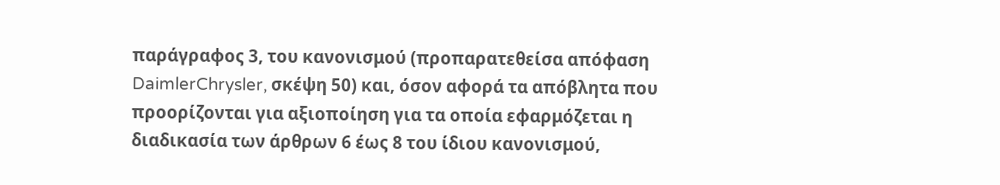παράγραφος 3, του κανονισμού (προπαρατεθείσα απόφαση DaimlerChrysler, σκέψη 50) και, όσον αφορά τα απόβλητα που προορίζονται για αξιοποίηση για τα οποία εφαρμόζεται η διαδικασία των άρθρων 6 έως 8 του ίδιου κανονισμού,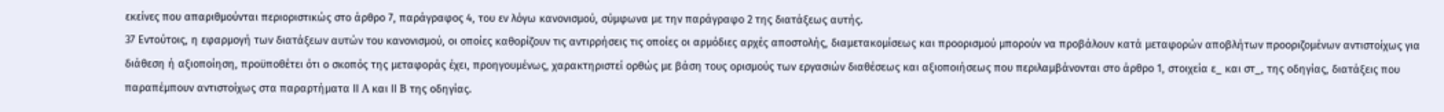εκείνες που απαριθμούνται περιοριστικώς στο άρθρο 7, παράγραφος 4, του εν λόγω κανονισμού, σύμφωνα με την παράγραφο 2 της διατάξεως αυτής.
37 Εντούτοις, η εφαρμογή των διατάξεων αυτών του κανονισμού, οι οποίες καθορίζουν τις αντιρρήσεις τις οποίες οι αρμόδιες αρχές αποστολής, διαμετακομίσεως και προορισμού μπορούν να προβάλουν κατά μεταφορών αποβλήτων προοριζομένων αντιστοίχως για διάθεση ή αξιοποίηση, προϋποθέτει ότι ο σκοπός της μεταφοράς έχει, προηγουμένως, χαρακτηριστεί ορθώς με βάση τους ορισμούς των εργασιών διαθέσεως και αξιοποιήσεως που περιλαμβάνονται στο άρθρο 1, στοιχεία ε_ και στ_, της οδηγίας, διατάξεις που παραπέμπουν αντιστοίχως στα παραρτήματα ΙΙ A και ΙΙ B της οδηγίας.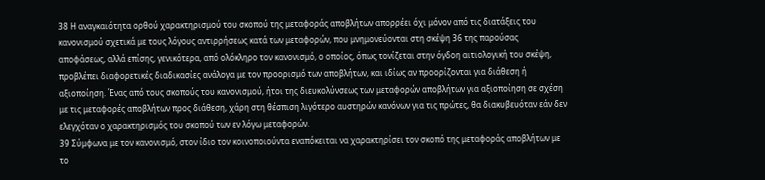38 Η αναγκαιότητα ορθού χαρακτηρισμού του σκοπού της μεταφοράς αποβλήτων απορρέει όχι μόνον από τις διατάξεις του κανονισμού σχετικά με τους λόγους αντιρρήσεως κατά των μεταφορών, που μνημονεύονται στη σκέψη 36 της παρούσας αποφάσεως, αλλά επίσης, γενικότερα, από ολόκληρο τον κανονισμό, ο οποίος, όπως τονίζεται στην όγδοη αιτιολογική του σκέψη, προβλέπει διαφορετικές διαδικασίες ανάλογα με τον προορισμό των αποβλήτων, και ιδίως αν προορίζονται για διάθεση ή αξιοποίηση. Ένας από τους σκοπούς του κανονισμού, ήτοι της διευκολύνσεως των μεταφορών αποβλήτων για αξιοποίηση σε σχέση με τις μεταφορές αποβλήτων προς διάθεση, χάρη στη θέσπιση λιγότερο αυστηρών κανόνων για τις πρώτες, θα διακυβευόταν εάν δεν ελεγχόταν ο χαρακτηρισμός του σκοπού των εν λόγω μεταφορών.
39 Σύμφωνα με τον κανονισμό, στον ίδιο τον κοινοποιούντα εναπόκειται να χαρακτηρίσει τον σκοπό της μεταφοράς αποβλήτων με το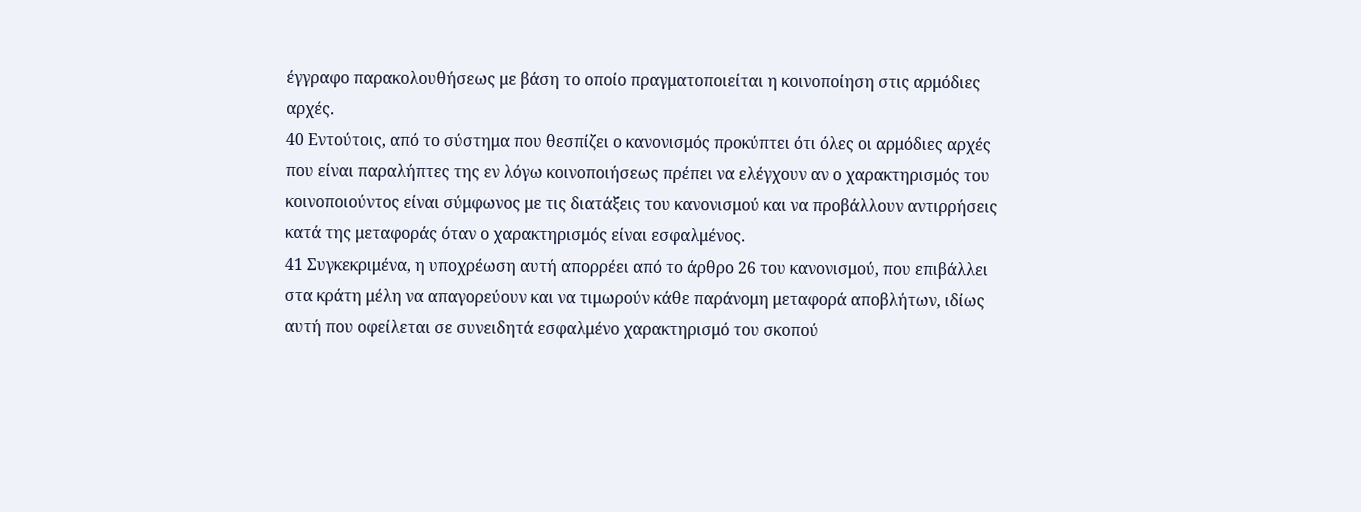έγγραφο παρακολουθήσεως με βάση το οποίο πραγματοποιείται η κοινοποίηση στις αρμόδιες αρχές.
40 Εντούτοις, από το σύστημα που θεσπίζει ο κανονισμός προκύπτει ότι όλες οι αρμόδιες αρχές που είναι παραλήπτες της εν λόγω κοινοποιήσεως πρέπει να ελέγχουν αν ο χαρακτηρισμός του κοινοποιούντος είναι σύμφωνος με τις διατάξεις του κανονισμού και να προβάλλουν αντιρρήσεις κατά της μεταφοράς όταν ο χαρακτηρισμός είναι εσφαλμένος.
41 Συγκεκριμένα, η υποχρέωση αυτή απορρέει από το άρθρο 26 του κανονισμού, που επιβάλλει στα κράτη μέλη να απαγορεύουν και να τιμωρούν κάθε παράνομη μεταφορά αποβλήτων, ιδίως αυτή που οφείλεται σε συνειδητά εσφαλμένο χαρακτηρισμό του σκοπού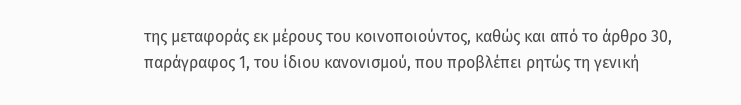της μεταφοράς εκ μέρους του κοινοποιούντος, καθώς και από το άρθρο 30, παράγραφος 1, του ίδιου κανονισμού, που προβλέπει ρητώς τη γενική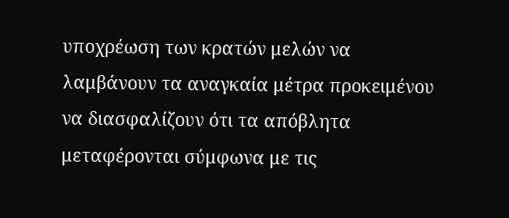υποχρέωση των κρατών μελών να λαμβάνουν τα αναγκαία μέτρα προκειμένου να διασφαλίζουν ότι τα απόβλητα μεταφέρονται σύμφωνα με τις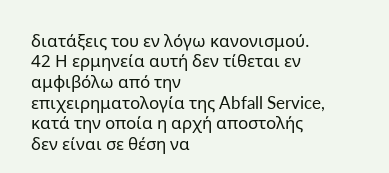διατάξεις του εν λόγω κανονισμού.
42 Η ερμηνεία αυτή δεν τίθεται εν αμφιβόλω από την επιχειρηματολογία της Abfall Service, κατά την οποία η αρχή αποστολής δεν είναι σε θέση να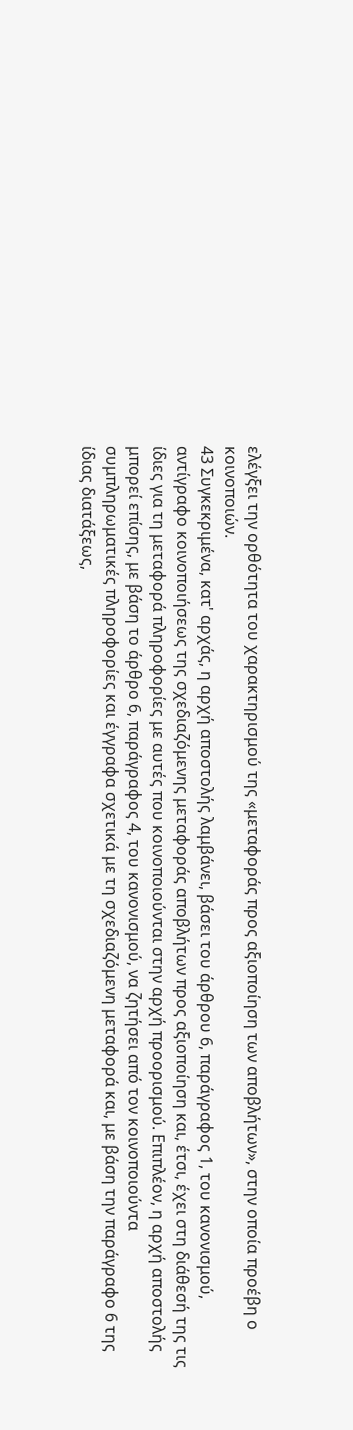ελέγξει την ορθότητα του χαρακτηρισμού της «μεταφοράς προς αξιοποίηση των αποβλήτων», στην οποία προέβη ο κοινοποιών.
43 Συγκεκριμένα, κατ' αρχάς, η αρχή αποστολής λαμβάνει, βάσει του άρθρου 6, παράγραφος 1, του κανονισμού, αντίγραφο κοινοποιήσεως της σχεδιαζόμενης μεταφοράς αποβλήτων προς αξιοποίηση και, έτσι, έχει στη διάθεσή της τις ίδιες για τη μεταφορά πληροφορίες με αυτές που κοινοποιούνται στην αρχή προορισμού. Επιπλέον, η αρχή αποστολής μπορεί επίσης, με βάση το άρθρο 6, παράγραφος 4, του κανονισμού, να ζητήσει από τον κοινοποιούντα συμπληρωματικές πληροφορίες και έγγραφα σχετικά με τη σχεδιαζόμενη μεταφορά και, με βάση την παράγραφο 6 της ίδιας διατάξεως,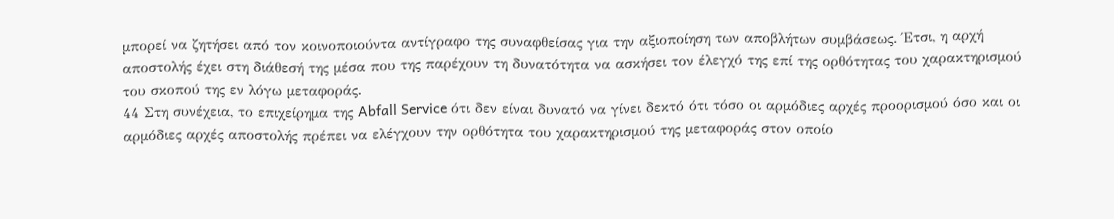μπορεί να ζητήσει από τον κοινοποιούντα αντίγραφο της συναφθείσας για την αξιοποίηση των αποβλήτων συμβάσεως. Έτσι, η αρχή αποστολής έχει στη διάθεσή της μέσα που της παρέχουν τη δυνατότητα να ασκήσει τον έλεγχό της επί της ορθότητας του χαρακτηρισμού του σκοπού της εν λόγω μεταφοράς.
44 Στη συνέχεια, το επιχείρημα της Abfall Service ότι δεν είναι δυνατό να γίνει δεκτό ότι τόσο οι αρμόδιες αρχές προορισμού όσο και οι αρμόδιες αρχές αποστολής πρέπει να ελέγχουν την ορθότητα του χαρακτηρισμού της μεταφοράς στον οποίο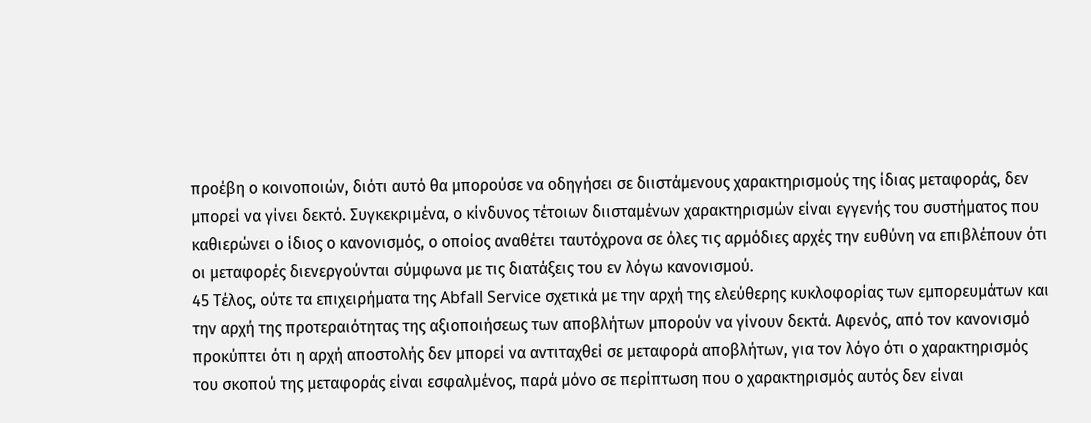προέβη ο κοινοποιών, διότι αυτό θα μπορούσε να οδηγήσει σε διιστάμενους χαρακτηρισμούς της ίδιας μεταφοράς, δεν μπορεί να γίνει δεκτό. Συγκεκριμένα, ο κίνδυνος τέτοιων διισταμένων χαρακτηρισμών είναι εγγενής του συστήματος που καθιερώνει ο ίδιος ο κανονισμός, ο οποίος αναθέτει ταυτόχρονα σε όλες τις αρμόδιες αρχές την ευθύνη να επιβλέπουν ότι οι μεταφορές διενεργούνται σύμφωνα με τις διατάξεις του εν λόγω κανονισμού.
45 Τέλος, ούτε τα επιχειρήματα της Abfall Service σχετικά με την αρχή της ελεύθερης κυκλοφορίας των εμπορευμάτων και την αρχή της προτεραιότητας της αξιοποιήσεως των αποβλήτων μπορούν να γίνουν δεκτά. Αφενός, από τον κανονισμό προκύπτει ότι η αρχή αποστολής δεν μπορεί να αντιταχθεί σε μεταφορά αποβλήτων, για τον λόγο ότι ο χαρακτηρισμός του σκοπού της μεταφοράς είναι εσφαλμένος, παρά μόνο σε περίπτωση που ο χαρακτηρισμός αυτός δεν είναι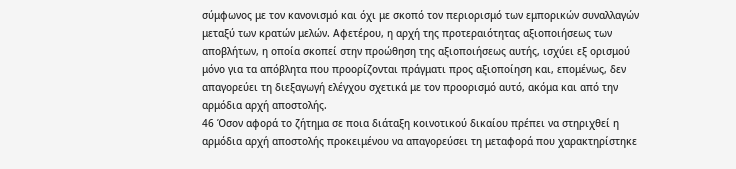σύμφωνος με τον κανονισμό και όχι με σκοπό τον περιορισμό των εμπορικών συναλλαγών μεταξύ των κρατών μελών. Αφετέρου, η αρχή της προτεραιότητας αξιοποιήσεως των αποβλήτων, η οποία σκοπεί στην προώθηση της αξιοποιήσεως αυτής, ισχύει εξ ορισμού μόνο για τα απόβλητα που προορίζονται πράγματι προς αξιοποίηση και, επομένως, δεν απαγορεύει τη διεξαγωγή ελέγχου σχετικά με τον προορισμό αυτό, ακόμα και από την αρμόδια αρχή αποστολής.
46 Όσον αφορά το ζήτημα σε ποια διάταξη κοινοτικού δικαίου πρέπει να στηριχθεί η αρμόδια αρχή αποστολής προκειμένου να απαγορεύσει τη μεταφορά που χαρακτηρίστηκε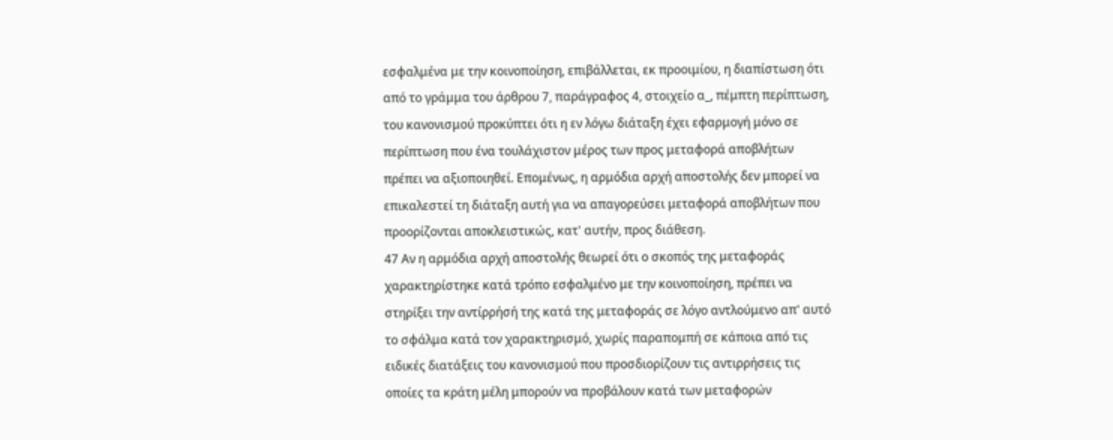εσφαλμένα με την κοινοποίηση, επιβάλλεται, εκ προοιμίου, η διαπίστωση ότι από το γράμμα του άρθρου 7, παράγραφος 4, στοιχείο α_, πέμπτη περίπτωση, του κανονισμού προκύπτει ότι η εν λόγω διάταξη έχει εφαρμογή μόνο σε περίπτωση που ένα τουλάχιστον μέρος των προς μεταφορά αποβλήτων πρέπει να αξιοποιηθεί. Επομένως, η αρμόδια αρχή αποστολής δεν μπορεί να επικαλεστεί τη διάταξη αυτή για να απαγορεύσει μεταφορά αποβλήτων που προορίζονται αποκλειστικώς, κατ' αυτήν, προς διάθεση.
47 Αν η αρμόδια αρχή αποστολής θεωρεί ότι ο σκοπός της μεταφοράς χαρακτηρίστηκε κατά τρόπο εσφαλμένο με την κοινοποίηση, πρέπει να στηρίξει την αντίρρήσή της κατά της μεταφοράς σε λόγο αντλούμενο απ' αυτό το σφάλμα κατά τον χαρακτηρισμό, χωρίς παραπομπή σε κάποια από τις ειδικές διατάξεις του κανονισμού που προσδιορίζουν τις αντιρρήσεις τις οποίες τα κράτη μέλη μπορούν να προβάλουν κατά των μεταφορών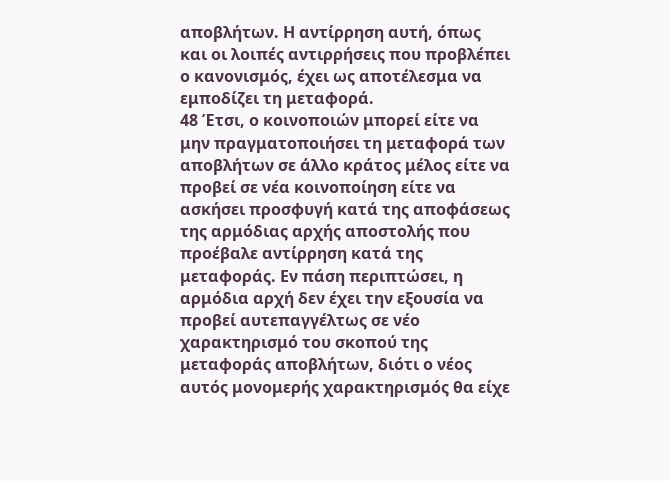αποβλήτων. Η αντίρρηση αυτή, όπως και οι λοιπές αντιρρήσεις που προβλέπει ο κανονισμός, έχει ως αποτέλεσμα να εμποδίζει τη μεταφορά.
48 Έτσι, ο κοινοποιών μπορεί είτε να μην πραγματοποιήσει τη μεταφορά των αποβλήτων σε άλλο κράτος μέλος είτε να προβεί σε νέα κοινοποίηση είτε να ασκήσει προσφυγή κατά της αποφάσεως της αρμόδιας αρχής αποστολής που προέβαλε αντίρρηση κατά της μεταφοράς. Εν πάση περιπτώσει, η αρμόδια αρχή δεν έχει την εξουσία να προβεί αυτεπαγγέλτως σε νέο χαρακτηρισμό του σκοπού της μεταφοράς αποβλήτων, διότι ο νέος αυτός μονομερής χαρακτηρισμός θα είχε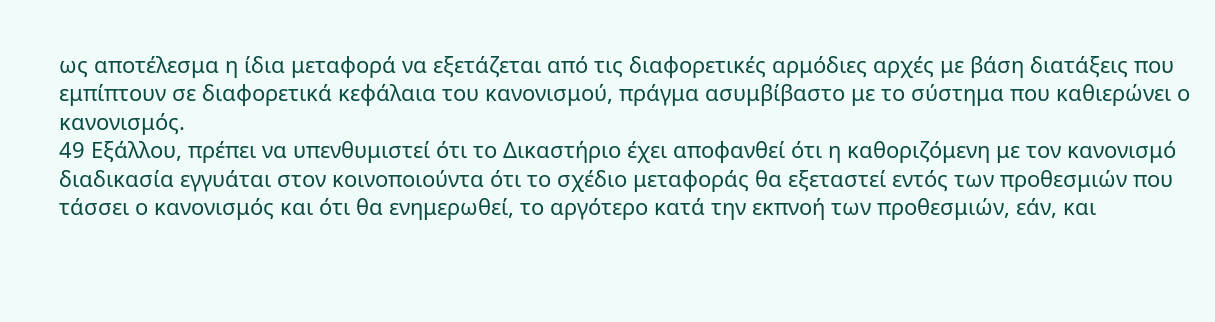ως αποτέλεσμα η ίδια μεταφορά να εξετάζεται από τις διαφορετικές αρμόδιες αρχές με βάση διατάξεις που εμπίπτουν σε διαφορετικά κεφάλαια του κανονισμού, πράγμα ασυμβίβαστο με το σύστημα που καθιερώνει ο κανονισμός.
49 Εξάλλου, πρέπει να υπενθυμιστεί ότι το Δικαστήριο έχει αποφανθεί ότι η καθοριζόμενη με τον κανονισμό διαδικασία εγγυάται στον κοινοποιούντα ότι το σχέδιο μεταφοράς θα εξεταστεί εντός των προθεσμιών που τάσσει ο κανονισμός και ότι θα ενημερωθεί, το αργότερο κατά την εκπνοή των προθεσμιών, εάν, και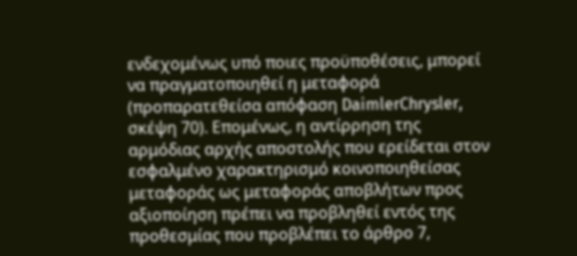ενδεχομένως υπό ποιες προϋποθέσεις, μπορεί να πραγματοποιηθεί η μεταφορά (προπαρατεθείσα απόφαση DaimlerChrysler, σκέψη 70). Επομένως, η αντίρρηση της αρμόδιας αρχής αποστολής που ερείδεται στον εσφαλμένο χαρακτηρισμό κοινοποιηθείσας μεταφοράς ως μεταφοράς αποβλήτων προς αξιοποίηση πρέπει να προβληθεί εντός της προθεσμίας που προβλέπει το άρθρο 7,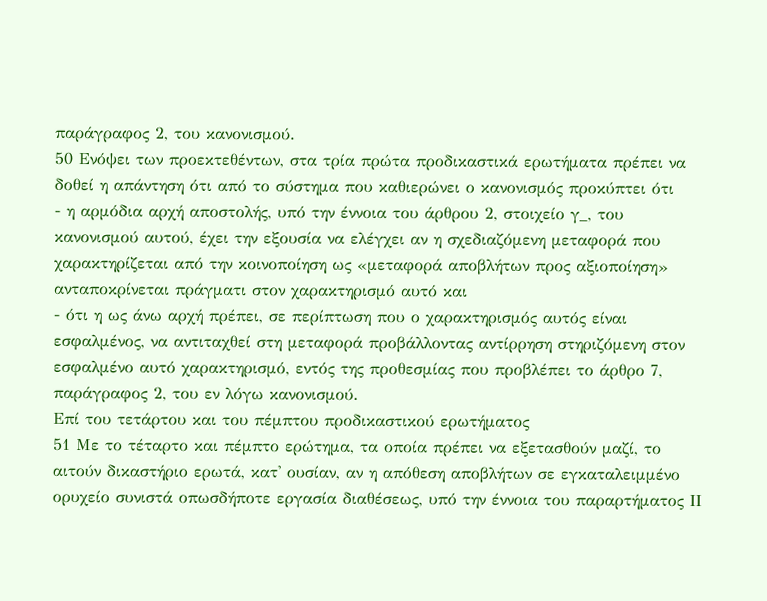παράγραφος 2, του κανονισμού.
50 Ενόψει των προεκτεθέντων, στα τρία πρώτα προδικαστικά ερωτήματα πρέπει να δοθεί η απάντηση ότι από το σύστημα που καθιερώνει ο κανονισμός προκύπτει ότι
- η αρμόδια αρχή αποστολής, υπό την έννοια του άρθρου 2, στοιχείο γ_, του κανονισμού αυτού, έχει την εξουσία να ελέγχει αν η σχεδιαζόμενη μεταφορά που χαρακτηρίζεται από την κοινοποίηση ως «μεταφορά αποβλήτων προς αξιοποίηση» ανταποκρίνεται πράγματι στον χαρακτηρισμό αυτό και
- ότι η ως άνω αρχή πρέπει, σε περίπτωση που ο χαρακτηρισμός αυτός είναι εσφαλμένος, να αντιταχθεί στη μεταφορά προβάλλοντας αντίρρηση στηριζόμενη στον εσφαλμένο αυτό χαρακτηρισμό, εντός της προθεσμίας που προβλέπει το άρθρο 7, παράγραφος 2, του εν λόγω κανονισμού.
Επί του τετάρτου και του πέμπτου προδικαστικού ερωτήματος
51 Με το τέταρτο και πέμπτο ερώτημα, τα οποία πρέπει να εξετασθούν μαζί, το αιτούν δικαστήριο ερωτά, κατ' ουσίαν, αν η απόθεση αποβλήτων σε εγκαταλειμμένο ορυχείο συνιστά οπωσδήποτε εργασία διαθέσεως, υπό την έννοια του παραρτήματος ΙΙ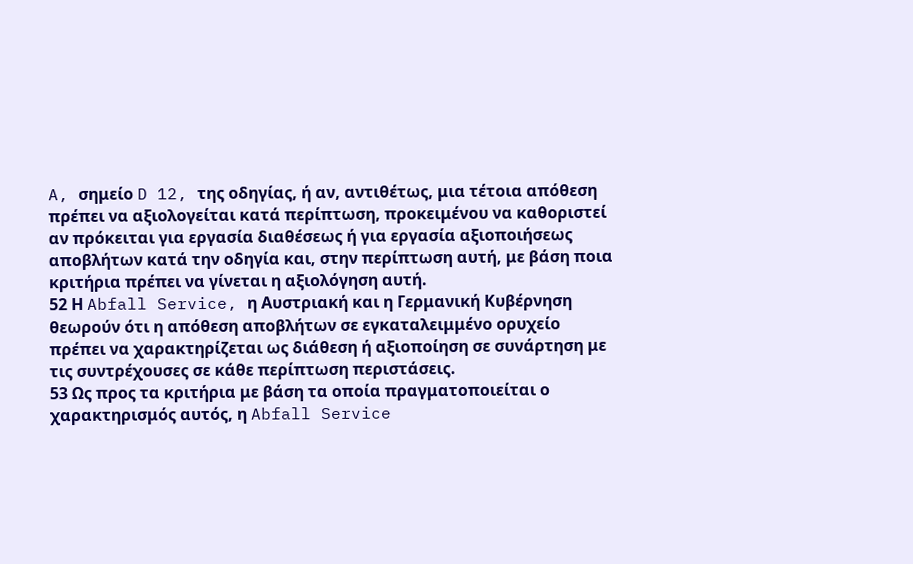A, σημείο D 12, της οδηγίας, ή αν, αντιθέτως, μια τέτοια απόθεση πρέπει να αξιολογείται κατά περίπτωση, προκειμένου να καθοριστεί αν πρόκειται για εργασία διαθέσεως ή για εργασία αξιοποιήσεως αποβλήτων κατά την οδηγία και, στην περίπτωση αυτή, με βάση ποια κριτήρια πρέπει να γίνεται η αξιολόγηση αυτή.
52 Η Abfall Service, η Αυστριακή και η Γερμανική Κυβέρνηση θεωρούν ότι η απόθεση αποβλήτων σε εγκαταλειμμένο ορυχείο πρέπει να χαρακτηρίζεται ως διάθεση ή αξιοποίηση σε συνάρτηση με τις συντρέχουσες σε κάθε περίπτωση περιστάσεις.
53 Ως προς τα κριτήρια με βάση τα οποία πραγματοποιείται ο χαρακτηρισμός αυτός, η Abfall Service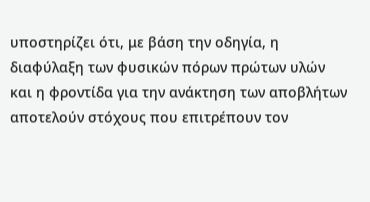υποστηρίζει ότι, με βάση την οδηγία, η διαφύλαξη των φυσικών πόρων πρώτων υλών και η φροντίδα για την ανάκτηση των αποβλήτων αποτελούν στόχους που επιτρέπουν τον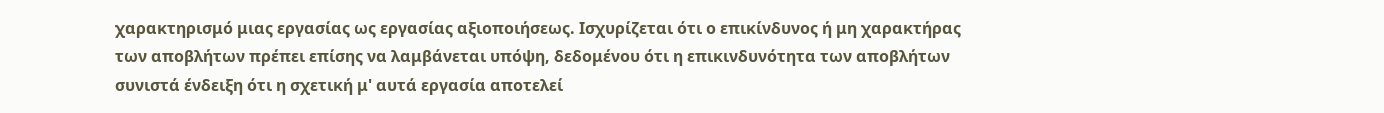χαρακτηρισμό μιας εργασίας ως εργασίας αξιοποιήσεως. Ισχυρίζεται ότι ο επικίνδυνος ή μη χαρακτήρας των αποβλήτων πρέπει επίσης να λαμβάνεται υπόψη, δεδομένου ότι η επικινδυνότητα των αποβλήτων συνιστά ένδειξη ότι η σχετική μ' αυτά εργασία αποτελεί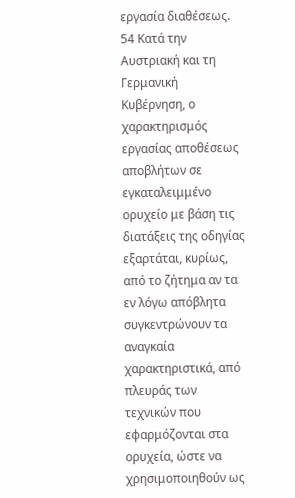εργασία διαθέσεως.
54 Κατά την Αυστριακή και τη Γερμανική Κυβέρνηση, ο χαρακτηρισμός εργασίας αποθέσεως αποβλήτων σε εγκαταλειμμένο ορυχείο με βάση τις διατάξεις της οδηγίας εξαρτάται, κυρίως, από το ζήτημα αν τα εν λόγω απόβλητα συγκεντρώνουν τα αναγκαία χαρακτηριστικά, από πλευράς των τεχνικών που εφαρμόζονται στα ορυχεία, ώστε να χρησιμοποιηθούν ως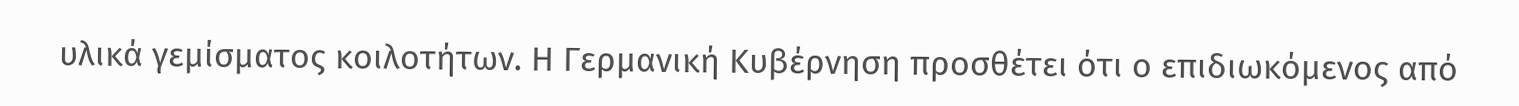υλικά γεμίσματος κοιλοτήτων. Η Γερμανική Κυβέρνηση προσθέτει ότι ο επιδιωκόμενος από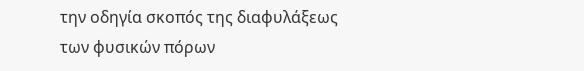την οδηγία σκοπός της διαφυλάξεως των φυσικών πόρων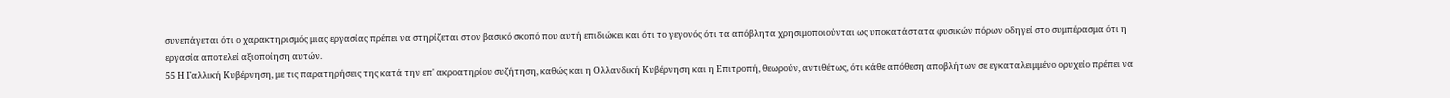συνεπάγεται ότι ο χαρακτηρισμός μιας εργασίας πρέπει να στηρίζεται στον βασικό σκοπό που αυτή επιδιώκει και ότι το γεγονός ότι τα απόβλητα χρησιμοποιούνται ως υποκατάστατα φυσικών πόρων οδηγεί στο συμπέρασμα ότι η εργασία αποτελεί αξιοποίηση αυτών.
55 Η Γαλλική Κυβέρνηση, με τις παρατηρήσεις της κατά την επ' ακροατηρίου συζήτηση, καθώς και η Ολλανδική Κυβέρνηση και η Επιτροπή, θεωρούν, αντιθέτως, ότι κάθε απόθεση αποβλήτων σε εγκαταλειμμένο ορυχείο πρέπει να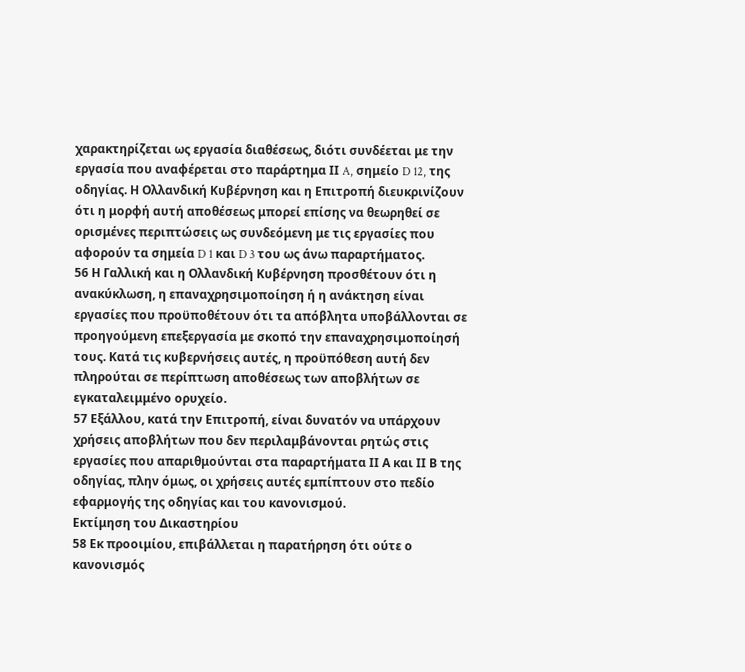χαρακτηρίζεται ως εργασία διαθέσεως, διότι συνδέεται με την εργασία που αναφέρεται στο παράρτημα ΙΙ A, σημείο D 12, της οδηγίας. Η Ολλανδική Κυβέρνηση και η Επιτροπή διευκρινίζουν ότι η μορφή αυτή αποθέσεως μπορεί επίσης να θεωρηθεί σε ορισμένες περιπτώσεις ως συνδεόμενη με τις εργασίες που αφορούν τα σημεία D 1 και D 3 του ως άνω παραρτήματος.
56 Η Γαλλική και η Ολλανδική Κυβέρνηση προσθέτουν ότι η ανακύκλωση, η επαναχρησιμοποίηση ή η ανάκτηση είναι εργασίες που προϋποθέτουν ότι τα απόβλητα υποβάλλονται σε προηγούμενη επεξεργασία με σκοπό την επαναχρησιμοποίησή τους. Κατά τις κυβερνήσεις αυτές, η προϋπόθεση αυτή δεν πληρούται σε περίπτωση αποθέσεως των αποβλήτων σε εγκαταλειμμένο ορυχείο.
57 Εξάλλου, κατά την Επιτροπή, είναι δυνατόν να υπάρχουν χρήσεις αποβλήτων που δεν περιλαμβάνονται ρητώς στις εργασίες που απαριθμούνται στα παραρτήματα ΙΙ Α και ΙΙ Β της οδηγίας, πλην όμως, οι χρήσεις αυτές εμπίπτουν στο πεδίο εφαρμογής της οδηγίας και του κανονισμού.
Εκτίμηση του Δικαστηρίου
58 Εκ προοιμίου, επιβάλλεται η παρατήρηση ότι ούτε ο κανονισμός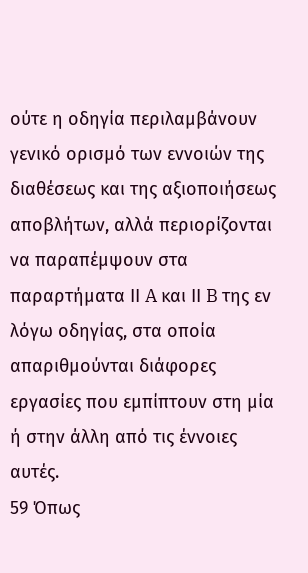ούτε η οδηγία περιλαμβάνουν γενικό ορισμό των εννοιών της διαθέσεως και της αξιοποιήσεως αποβλήτων, αλλά περιορίζονται να παραπέμψουν στα παραρτήματα ΙΙ A και ΙΙ B της εν λόγω οδηγίας, στα οποία απαριθμούνται διάφορες εργασίες που εμπίπτουν στη μία ή στην άλλη από τις έννοιες αυτές.
59 Όπως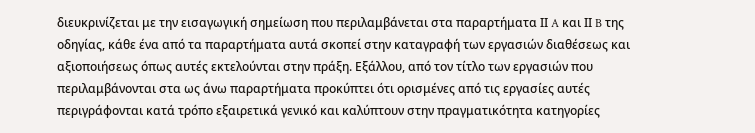διευκρινίζεται με την εισαγωγική σημείωση που περιλαμβάνεται στα παραρτήματα ΙΙ A και ΙΙ B της οδηγίας, κάθε ένα από τα παραρτήματα αυτά σκοπεί στην καταγραφή των εργασιών διαθέσεως και αξιοποιήσεως όπως αυτές εκτελούνται στην πράξη. Εξάλλου, από τον τίτλο των εργασιών που περιλαμβάνονται στα ως άνω παραρτήματα προκύπτει ότι ορισμένες από τις εργασίες αυτές περιγράφονται κατά τρόπο εξαιρετικά γενικό και καλύπτουν στην πραγματικότητα κατηγορίες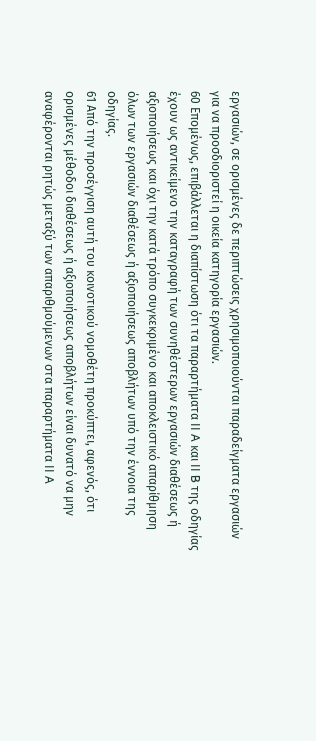εργασιών, σε ορισμένες δε περιπτώσεις χρησιμοποιούνται παραδείγματα εργασιών για να προσδιοριστεί η οικεία κατηγορία εργασιών.
60 Επομένως, επιβάλλεται η διαπίστωση ότι τα παραρτήματα ΙΙ A και ΙΙ B της οδηγίας έχουν ως αντικείμενο την καταγραφή των συνηθέστερων εργασιών διαθέσεως ή αξιοποιήσεως και όχι την κατά τρόπο συγκεκριμένο και αποκλειστικό απαρίθμηση όλων των εργασιών διαθέσεως ή αξιοποιήσεως αποβλήτων υπό την έννοια της οδηγίας.
61 Από την προσέγγιση αυτή του κοινοτικού νομοθέτη προκύπτει, αφενός, ότι ορισμένες μέθοδοι διαθέσεως ή αξιοποιήσεως αποβλήτων είναι δυνατό να μην αναφέρονται ρητώς μεταξύ των απαριθμούμενων στα παραρτήματα ΙΙ A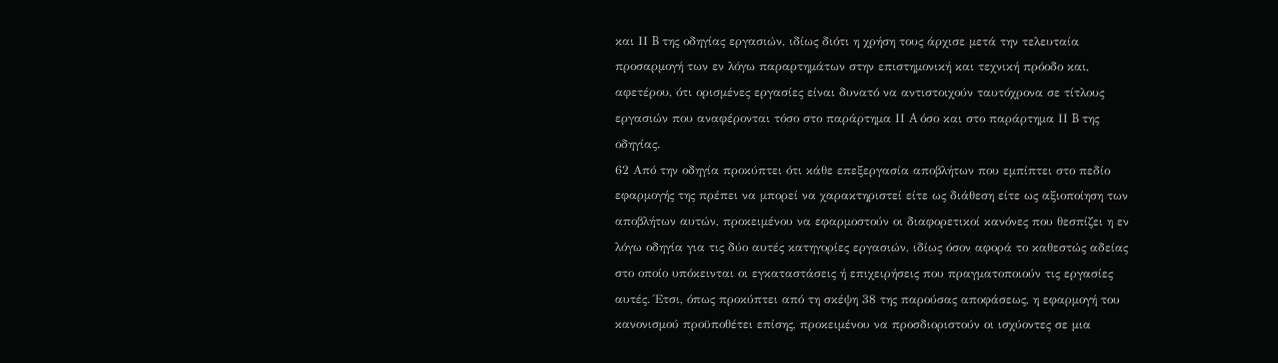και ΙΙ B της οδηγίας εργασιών, ιδίως διότι η χρήση τους άρχισε μετά την τελευταία προσαρμογή των εν λόγω παραρτημάτων στην επιστημονική και τεχνική πρόοδο και, αφετέρου, ότι ορισμένες εργασίες είναι δυνατό να αντιστοιχούν ταυτόχρονα σε τίτλους εργασιών που αναφέρονται τόσο στο παράρτημα ΙΙ A όσο και στο παράρτημα ΙΙ B της οδηγίας.
62 Από την οδηγία προκύπτει ότι κάθε επεξεργασία αποβλήτων που εμπίπτει στο πεδίο εφαρμογής της πρέπει να μπορεί να χαρακτηριστεί είτε ως διάθεση είτε ως αξιοποίηση των αποβλήτων αυτών, προκειμένου να εφαρμοστούν οι διαφορετικοί κανόνες που θεσπίζει η εν λόγω οδηγία για τις δύο αυτές κατηγορίες εργασιών, ιδίως όσον αφορά το καθεστώς αδείας στο οποίο υπόκεινται οι εγκαταστάσεις ή επιχειρήσεις που πραγματοποιούν τις εργασίες αυτές. Έτσι, όπως προκύπτει από τη σκέψη 38 της παρούσας αποφάσεως, η εφαρμογή του κανονισμού προϋποθέτει επίσης, προκειμένου να προσδιοριστούν οι ισχύοντες σε μια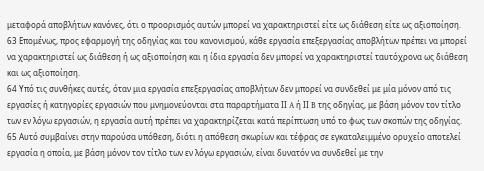μεταφορά αποβλήτων κανόνες, ότι ο προορισμός αυτών μπορεί να χαρακτηριστεί είτε ως διάθεση είτε ως αξιοποίηση.
63 Επομένως, προς εφαρμογή της οδηγίας και του κανονισμού, κάθε εργασία επεξεργασίας αποβλήτων πρέπει να μπορεί να χαρακτηριστεί ως διάθεση ή ως αξιοποίηση και η ίδια εργασία δεν μπορεί να χαρακτηριστεί ταυτόχρονα ως διάθεση και ως αξιοποίηση.
64 Υπό τις συνθήκες αυτές, όταν μια εργασία επεξεργασίας αποβλήτων δεν μπορεί να συνδεθεί με μία μόνον από τις εργασίες ή κατηγορίες εργασιών που μνημονεύονται στα παραρτήματα ΙΙ A ή ΙΙ B της οδηγίας, με βάση μόνον τον τίτλο των εν λόγω εργασιών, η εργασία αυτή πρέπει να χαρακτηρίζεται κατά περίπτωση υπό το φως των σκοπών της οδηγίας.
65 Αυτό συμβαίνει στην παρούσα υπόθεση, διότι η απόθεση σκωρίων και τέφρας σε εγκαταλειμμένο ορυχείο αποτελεί εργασία η οποία, με βάση μόνον τον τίτλο των εν λόγω εργασιών, είναι δυνατόν να συνδεθεί με την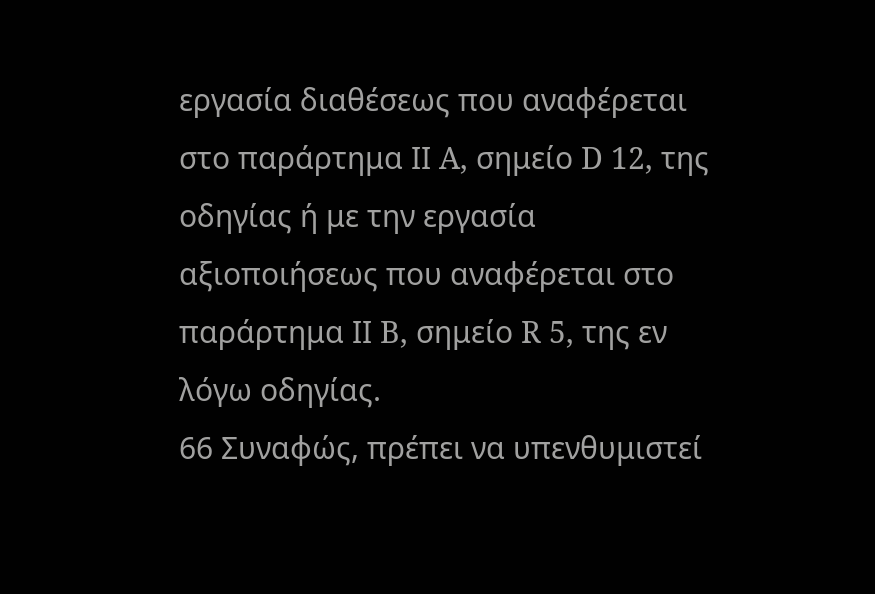εργασία διαθέσεως που αναφέρεται στο παράρτημα ΙΙ A, σημείο D 12, της οδηγίας ή με την εργασία αξιοποιήσεως που αναφέρεται στο παράρτημα ΙΙ B, σημείο R 5, της εν λόγω οδηγίας.
66 Συναφώς, πρέπει να υπενθυμιστεί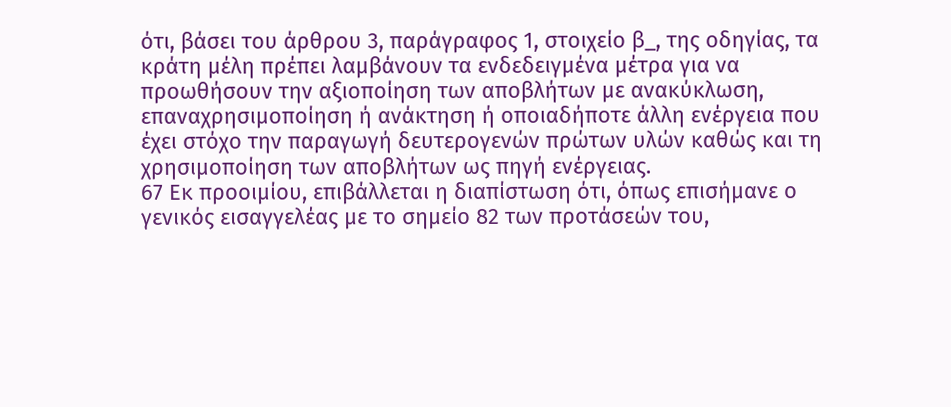ότι, βάσει του άρθρου 3, παράγραφος 1, στοιχείο β_, της οδηγίας, τα κράτη μέλη πρέπει λαμβάνουν τα ενδεδειγμένα μέτρα για να προωθήσουν την αξιοποίηση των αποβλήτων με ανακύκλωση, επαναχρησιμοποίηση ή ανάκτηση ή οποιαδήποτε άλλη ενέργεια που έχει στόχο την παραγωγή δευτερογενών πρώτων υλών καθώς και τη χρησιμοποίηση των αποβλήτων ως πηγή ενέργειας.
67 Εκ προοιμίου, επιβάλλεται η διαπίστωση ότι, όπως επισήμανε ο γενικός εισαγγελέας με το σημείο 82 των προτάσεών του,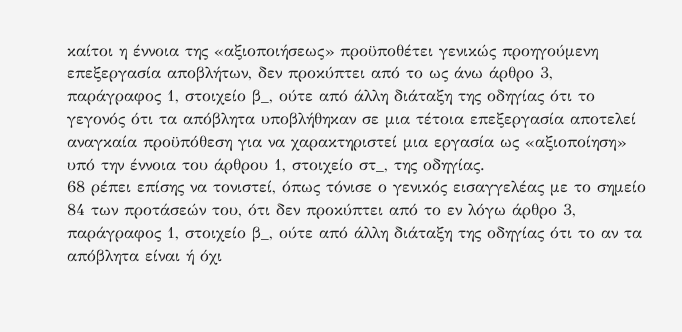καίτοι η έννοια της «αξιοποιήσεως» προϋποθέτει γενικώς προηγούμενη επεξεργασία αποβλήτων, δεν προκύπτει από το ως άνω άρθρο 3, παράγραφος 1, στοιχείο β_, ούτε από άλλη διάταξη της οδηγίας ότι το γεγονός ότι τα απόβλητα υποβλήθηκαν σε μια τέτοια επεξεργασία αποτελεί αναγκαία προϋπόθεση για να χαρακτηριστεί μια εργασία ως «αξιοποίηση» υπό την έννοια του άρθρου 1, στοιχείο στ_, της οδηγίας.
68 ρέπει επίσης να τονιστεί, όπως τόνισε ο γενικός εισαγγελέας με το σημείο 84 των προτάσεών του, ότι δεν προκύπτει από το εν λόγω άρθρο 3, παράγραφος 1, στοιχείο β_, ούτε από άλλη διάταξη της οδηγίας ότι το αν τα απόβλητα είναι ή όχι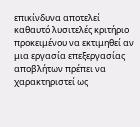επικίνδυνα αποτελεί καθαυτό λυσιτελές κριτήριο προκειμένου να εκτιμηθεί αν μια εργασία επεξεργασίας αποβλήτων πρέπει να χαρακτηριστεί ως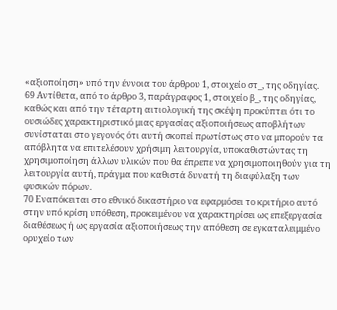«αξιοποίηση» υπό την έννοια του άρθρου 1, στοιχείο στ_, της οδηγίας.
69 Αντίθετα, από το άρθρο 3, παράγραφος 1, στοιχείο β_, της οδηγίας, καθώς και από την τέταρτη αιτιολογική της σκέψη προκύπτει ότι το ουσιώδες χαρακτηριστικό μιας εργασίας αξιοποιήσεως αποβλήτων συνίσταται στο γεγονός ότι αυτή σκοπεί πρωτίστως στο να μπορούν τα απόβλητα να επιτελέσουν χρήσιμη λειτουργία, υποκαθιστώντας τη χρησιμοποίηση άλλων υλικών που θα έπρεπε να χρησιμοποιηθούν για τη λειτουργία αυτή, πράγμα που καθιστά δυνατή τη διαφύλαξη των φυσικών πόρων.
70 Εναπόκειται στο εθνικό δικαστήριο να εφαρμόσει το κριτήριο αυτό στην υπό κρίση υπόθεση, προκειμένου να χαρακτηρίσει ως επεξεργασία διαθέσεως ή ως εργασία αξιοποιήσεως την απόθεση σε εγκαταλειμμένο ορυχείο των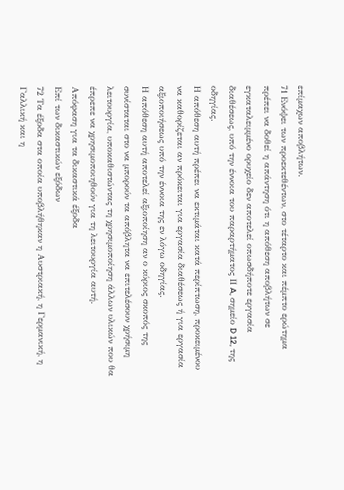επίμαχων αποβλήτων.
71 Ενόψει των προεκτεθέντων, στο τέταρτο και πέμπτο ερώτημα πρέπει να δοθεί η απάντηση ότι η απόθεση αποβλήτων σε εγκαταλειμμένο ορυχείο δεν αποτελεί οπωσδήποτε εργασία διαθέσεως, υπό την έννοια του παραρτήματος ΙΙ A, σημείο D 12, της οδηγίας.
Η απόθεση αυτή πρέπει να εκτιμάται κατά περίπτωση, προκειμένου να καθορίζεται αν πρόκειται για εργασία διαθέσεως ή για εργασία αξιοποιήσεως υπό την έννοια της εν λόγω οδηγίας.
Η απόθεση αυτή αποτελεί αξιοποίηση αν ο κύριος σκοπός της συνίσταται στο να μπορούν τα απόβλητα να επιτελέσουν χρήσιμη λειτουργία, υποκαθιστώντας τη χρησιμοποίηση άλλων υλικών που θα έπρεπε να χρησιμοποιηθούν για τη λειτουργία αυτή.
Απόφαση για τα δικαστικά έξοδα
Επί των δικαστικών εξόδων
72 Τα έξοδα στα οποία υποβλήθηκαν η Αυστριακή, η Γερμανική, η Γαλλική και η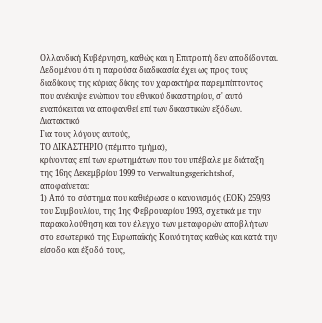Ολλανδική Κυβέρνηση, καθώς και η Επιτροπή δεν αποδίδονται. Δεδομένου ότι η παρούσα διαδικασία έχει ως προς τους διαδίκους της κύριας δίκης τον χαρακτήρα παρεμπίπτοντος που ανέκυψε ενώπιον του εθνικού δικαστηρίου, σ' αυτό εναπόκειται να αποφανθεί επί των δικαστικών εξόδων.
Διατακτικό
Για τους λόγους αυτούς,
ΤΟ ΔΙΚΑΣΤΗΡΙΟ (πέμπτο τμήμα),
κρίνοντας επί των ερωτημάτων που του υπέβαλε με διάταξη της 16ης Δεκεμβρίου 1999 το Verwaltungsgerichtshof, αποφαίνεται:
1) Από το σύστημα που καθιέρωσε ο κανονισμός (ΕΟΚ) 259/93 του Συμβουλίου, της 1ης Φεβρουαρίου 1993, σχετικά με την παρακολούθηση και τον έλεγχο των μεταφορών αποβλήτων στο εσωτερικό της Ευρωπαϊκής Κοινότητας καθώς και κατά την είσοδο και έξοδό τους,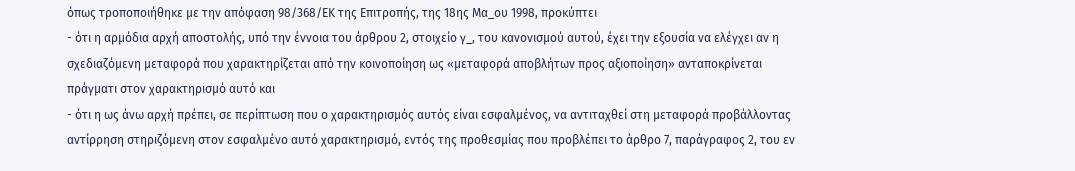όπως τροποποιήθηκε με την απόφαση 98/368/ΕΚ της Επιτροπής, της 18ης Μα_ου 1998, προκύπτει
- ότι η αρμόδια αρχή αποστολής, υπό την έννοια του άρθρου 2, στοιχείο γ_, του κανονισμού αυτού, έχει την εξουσία να ελέγχει αν η σχεδιαζόμενη μεταφορά που χαρακτηρίζεται από την κοινοποίηση ως «μεταφορά αποβλήτων προς αξιοποίηση» ανταποκρίνεται πράγματι στον χαρακτηρισμό αυτό και
- ότι η ως άνω αρχή πρέπει, σε περίπτωση που ο χαρακτηρισμός αυτός είναι εσφαλμένος, να αντιταχθεί στη μεταφορά προβάλλοντας αντίρρηση στηριζόμενη στον εσφαλμένο αυτό χαρακτηρισμό, εντός της προθεσμίας που προβλέπει το άρθρο 7, παράγραφος 2, του εν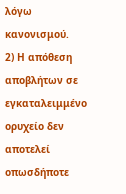λόγω κανονισμού.
2) Η απόθεση αποβλήτων σε εγκαταλειμμένο ορυχείο δεν αποτελεί οπωσδήποτε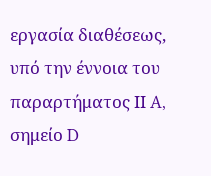εργασία διαθέσεως, υπό την έννοια του παραρτήματος ΙΙ A, σημείο D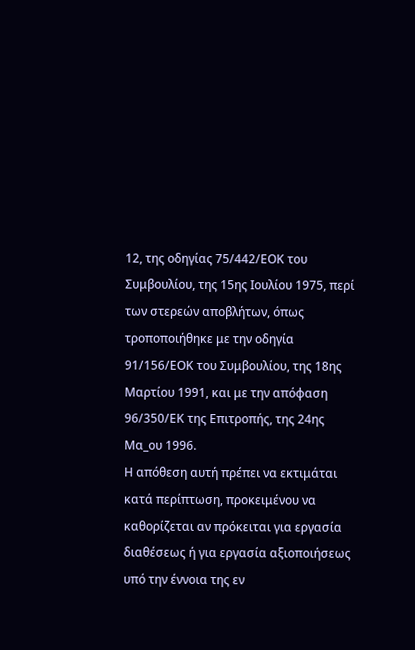12, της οδηγίας 75/442/ΕΟΚ του Συμβουλίου, της 15ης Ιουλίου 1975, περί των στερεών αποβλήτων, όπως τροποποιήθηκε με την οδηγία 91/156/ΕΟΚ του Συμβουλίου, της 18ης Μαρτίου 1991, και με την απόφαση 96/350/ΕΚ της Επιτροπής, της 24ης Μα_ου 1996.
Η απόθεση αυτή πρέπει να εκτιμάται κατά περίπτωση, προκειμένου να καθορίζεται αν πρόκειται για εργασία διαθέσεως ή για εργασία αξιοποιήσεως υπό την έννοια της εν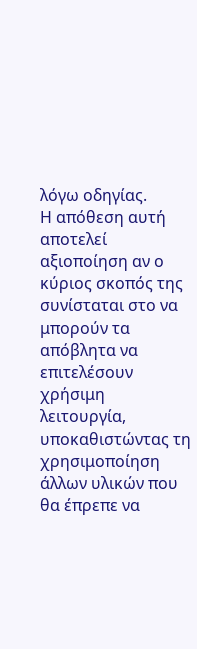λόγω οδηγίας.
Η απόθεση αυτή αποτελεί αξιοποίηση αν ο κύριος σκοπός της συνίσταται στο να μπορούν τα απόβλητα να επιτελέσουν χρήσιμη λειτουργία, υποκαθιστώντας τη χρησιμοποίηση άλλων υλικών που θα έπρεπε να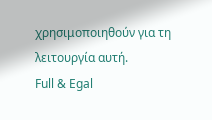χρησιμοποιηθούν για τη λειτουργία αυτή.
Full & Egal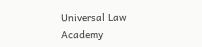Universal Law Academy